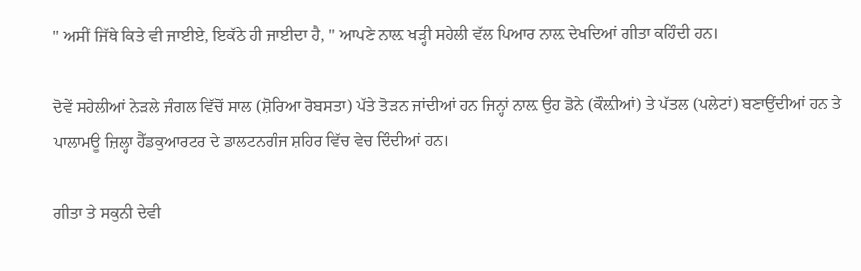'' ਅਸੀਂ ਜਿੱਥੇ ਕਿਤੇ ਵੀ ਜਾਈਏ, ਇਕੱਠੇ ਹੀ ਜਾਈਦਾ ਹੈ, '' ਆਪਣੇ ਨਾਲ਼ ਖੜ੍ਹੀ ਸਹੇਲੀ ਵੱਲ ਪਿਆਰ ਨਾਲ਼ ਦੇਖਦਿਆਂ ਗੀਤਾ ਕਹਿੰਦੀ ਹਨ।

ਦੋਵੇਂ ਸਹੇਲੀਆਂ ਨੇੜਲੇ ਜੰਗਲ ਵਿੱਚੋਂ ਸਾਲ (ਸ਼ੋਰਿਆ ਰੋਬਸਤਾ) ਪੱਤੇ ਤੋੜਨ ਜਾਂਦੀਆਂ ਹਨ ਜਿਨ੍ਹਾਂ ਨਾਲ਼ ਉਹ ਡੋਨੇ (ਕੌਲ਼ੀਆਂ) ਤੇ ਪੱਤਲ (ਪਲੇਟਾਂ) ਬਣਾਉਂਦੀਆਂ ਹਨ ਤੇ ਪਾਲਾਮਊ ਜ਼ਿਲ੍ਹਾ ਹੈੱਡਕੁਆਰਟਰ ਦੇ ਡਾਲਟਨਗੰਜ ਸ਼ਹਿਰ ਵਿੱਚ ਵੇਚ ਦਿੰਦੀਆਂ ਹਨ।

ਗੀਤਾ ਤੇ ਸਕੁਨੀ ਦੇਵੀ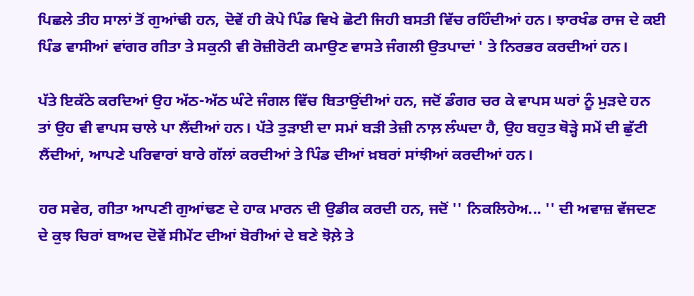ਪਿਛਲੇ ਤੀਹ ਸਾਲਾਂ ਤੋਂ ਗੁਆਂਢੀ ਹਨ, ਦੋਵੇਂ ਹੀ ਕੋਪੇ ਪਿੰਡ ਵਿਖੇ ਛੋਟੀ ਜਿਹੀ ਬਸਤੀ ਵਿੱਚ ਰਹਿੰਦੀਆਂ ਹਨ। ਝਾਰਖੰਡ ਰਾਜ ਦੇ ਕਈ ਪਿੰਡ ਵਾਸੀਆਂ ਵਾਂਗਰ ਗੀਤਾ ਤੇ ਸਕੁਨੀ ਵੀ ਰੋਜ਼ੀਰੋਟੀ ਕਮਾਉਣ ਵਾਸਤੇ ਜੰਗਲੀ ਉਤਪਾਦਾਂ ' ਤੇ ਨਿਰਭਰ ਕਰਦੀਆਂ ਹਨ।

ਪੱਤੇ ਇਕੱਠੇ ਕਰਦਿਆਂ ਉਹ ਅੱਠ-ਅੱਠ ਘੰਟੇ ਜੰਗਲ ਵਿੱਚ ਬਿਤਾਉਂਦੀਆਂ ਹਨ, ਜਦੋਂ ਡੰਗਰ ਚਰ ਕੇ ਵਾਪਸ ਘਰਾਂ ਨੂੰ ਮੁੜਦੇ ਹਨ ਤਾਂ ਉਹ ਵੀ ਵਾਪਸ ਚਾਲੇ ਪਾ ਲੈਂਦੀਆਂ ਹਨ। ਪੱਤੇ ਤੁੜਾਈ ਦਾ ਸਮਾਂ ਬੜੀ ਤੇਜ਼ੀ ਨਾਲ਼ ਲੰਘਦਾ ਹੈ, ਉਹ ਬਹੁਤ ਥੋੜ੍ਹੇ ਸਮੇਂ ਦੀ ਛੁੱਟੀ ਲੈਂਦੀਆਂ, ਆਪਣੇ ਪਰਿਵਾਰਾਂ ਬਾਰੇ ਗੱਲਾਂ ਕਰਦੀਆਂ ਤੇ ਪਿੰਡ ਦੀਆਂ ਖ਼ਬਰਾਂ ਸਾਂਝੀਆਂ ਕਰਦੀਆਂ ਹਨ।

ਹਰ ਸਵੇਰ, ਗੀਤਾ ਆਪਣੀ ਗੁਆਂਢਣ ਦੇ ਹਾਕ ਮਾਰਨ ਦੀ ਉਡੀਕ ਕਰਦੀ ਹਨ, ਜਦੋਂ '' ਨਿਕਲਿਹੇਅ... '' ਦੀ ਅਵਾਜ਼ ਵੱਜਦਣ ਦੇ ਕੁਝ ਚਿਰਾਂ ਬਾਅਦ ਦੋਵੇਂ ਸੀਮੇਂਟ ਦੀਆਂ ਬੋਰੀਆਂ ਦੇ ਬਣੇ ਝੋਲ਼ੇ ਤੇ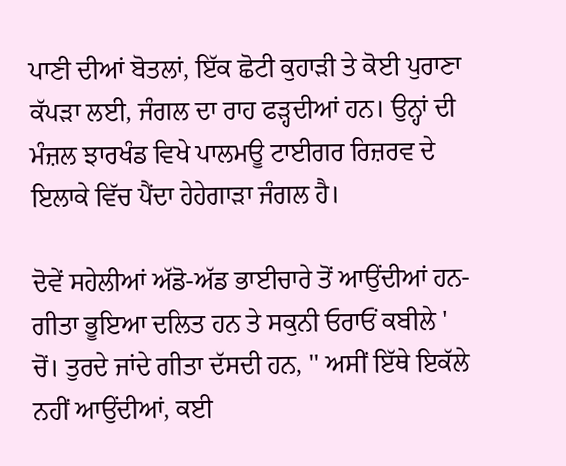ਪਾਣੀ ਦੀਆਂ ਬੋਤਲਾਂ, ਇੱਕ ਛੋਟੀ ਕੁਹਾੜੀ ਤੇ ਕੋਈ ਪੁਰਾਣਾ ਕੱਪੜਾ ਲਈ, ਜੰਗਲ ਦਾ ਰਾਹ ਫੜ੍ਹਦੀਆਂ ਹਨ। ਉਨ੍ਹਾਂ ਦੀ ਮੰਜ਼ਲ ਝਾਰਖੰਡ ਵਿਖੇ ਪਾਲਮਊ ਟਾਈਗਰ ਰਿਜ਼ਰਵ ਦੇ ਇਲਾਕੇ ਵਿੱਚ ਪੈਂਦਾ ਹੇਹੇਗਾੜਾ ਜੰਗਲ ਹੈ।

ਦੋਵੇਂ ਸਹੇਲੀਆਂ ਅੱਡੋ-ਅੱਡ ਭਾਈਚਾਰੇ ਤੋਂ ਆਉਂਦੀਆਂ ਹਨ- ਗੀਤਾ ਭੂਇਆ ਦਲਿਤ ਹਨ ਤੇ ਸਕੁਨੀ ਓਰਾਓਂ ਕਬੀਲੇ ' ਚੋਂ। ਤੁਰਦੇ ਜਾਂਦੇ ਗੀਤਾ ਦੱਸਦੀ ਹਨ, '' ਅਸੀਂ ਇੱਥੇ ਇਕੱਲੇ ਨਹੀਂ ਆਉਂਦੀਆਂ, ਕਈ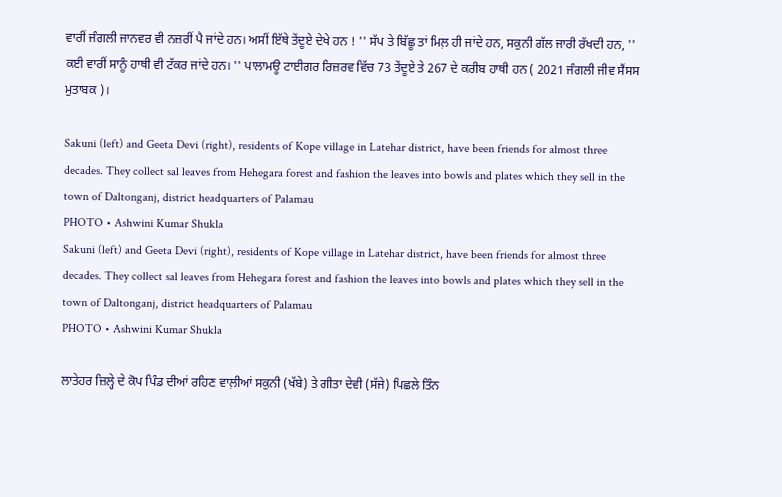ਵਾਰੀਂ ਜੰਗਲੀ ਜਾਨਵਰ ਵੀ ਨਜ਼ਰੀਂ ਪੈ ਜਾਂਦੇ ਹਨ। ਅਸੀਂ ਇੱਥੇ ਤੇਂਦੂਏ ਦੇਖੇ ਹਨ ! '' ਸੱਪ ਤੇ ਬਿੱਛੂ ਤਾਂ ਮਿਲ਼ ਹੀ ਜਾਂਦੇ ਹਨ, ਸਕੁਨੀ ਗੱਲ ਜਾਰੀ ਰੱਖਦੀ ਹਨ, '' ਕਈ ਵਾਰੀਂ ਸਾਨੂੰ ਹਾਥੀ ਵੀ ਟੱਕਰ ਜਾਂਦੇ ਹਨ। '' ਪਾਲਾਮਊ ਟਾਈਗਰ ਰਿਜ਼ਰਵ ਵਿੱਚ 73 ਤੇਂਦੂਏ ਤੇ 267 ਦੇ ਕਰੀਬ ਹਾਥੀ ਹਨ ( 2021 ਜੰਗਲੀ ਜੀਵ ਸੈਂਸਸ ਮੁਤਾਬਕ )।

Sakuni (left) and Geeta Devi (right), residents of Kope village in Latehar district, have been friends for almost three decades. They collect sal leaves from Hehegara forest and fashion the leaves into bowls and plates which they sell in the town of Daltonganj, district headquarters of Palamau
PHOTO • Ashwini Kumar Shukla
Sakuni (left) and Geeta Devi (right), residents of Kope village in Latehar district, have been friends for almost three decades. They collect sal leaves from Hehegara forest and fashion the leaves into bowls and plates which they sell in the town of Daltonganj, district headquarters of Palamau
PHOTO • Ashwini Kumar Shukla

ਲਾਤੇਹਰ ਜ਼ਿਲ੍ਹੇ ਦੇ ਕੋਪ ਪਿੰਡ ਦੀਆਂ ਰਹਿਣ ਵਾਲ਼ੀਆਂ ਸਕੁਨੀ (ਖੱਬੇ) ਤੇ ਗੀਤਾ ਦੇਵੀ (ਸੱਜੇ) ਪਿਛਲੇ ਤਿੰਨ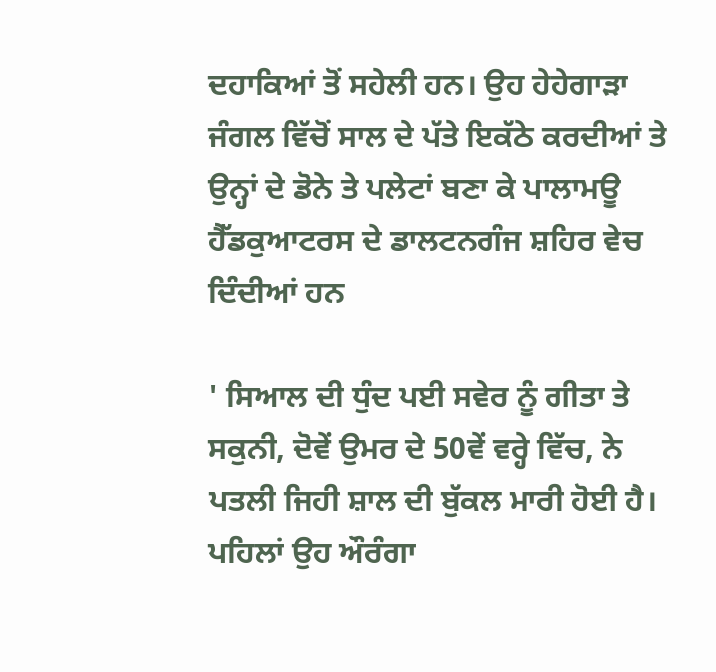ਦਹਾਕਿਆਂ ਤੋਂ ਸਹੇਲੀ ਹਨ। ਉਹ ਹੇਹੇਗਾੜਾ ਜੰਗਲ ਵਿੱਚੋਂ ਸਾਲ ਦੇ ਪੱਤੇ ਇਕੱਠੇ ਕਰਦੀਆਂ ਤੇ ਉਨ੍ਹਾਂ ਦੇ ਡੋਨੇ ਤੇ ਪਲੇਟਾਂ ਬਣਾ ਕੇ ਪਾਲਾਮਊ ਹੈੱਡਕੁਆਟਰਸ ਦੇ ਡਾਲਟਨਗੰਜ ਸ਼ਹਿਰ ਵੇਚ ਦਿੰਦੀਆਂ ਹਨ

' ਸਿਆਲ ਦੀ ਧੁੰਦ ਪਈ ਸਵੇਰ ਨੂੰ ਗੀਤਾ ਤੇ ਸਕੁਨੀ, ਦੋਵੇਂ ਉਮਰ ਦੇ 50ਵੇਂ ਵਰ੍ਹੇ ਵਿੱਚ, ਨੇ ਪਤਲੀ ਜਿਹੀ ਸ਼ਾਲ ਦੀ ਬੁੱਕਲ ਮਾਰੀ ਹੋਈ ਹੈ। ਪਹਿਲਾਂ ਉਹ ਔਰੰਗਾ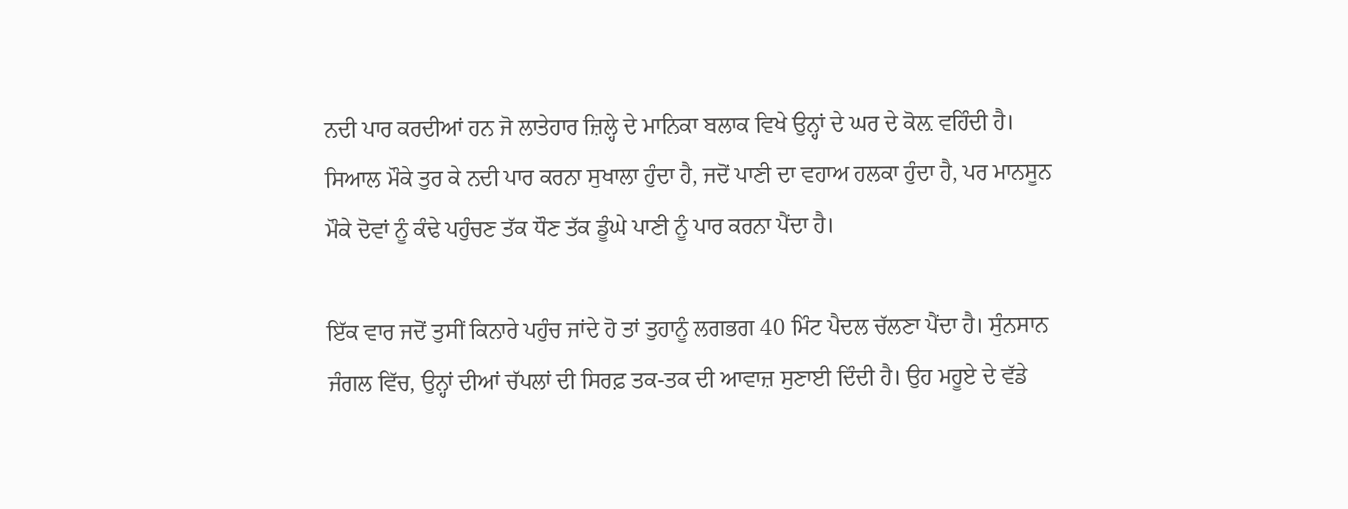ਨਦੀ ਪਾਰ ਕਰਦੀਆਂ ਹਨ ਜੋ ਲਾਤੇਹਾਰ ਜ਼ਿਲ੍ਹੇ ਦੇ ਮਾਨਿਕਾ ਬਲਾਕ ਵਿਖੇ ਉਨ੍ਹਾਂ ਦੇ ਘਰ ਦੇ ਕੋਲ਼ ਵਹਿੰਦੀ ਹੈ। ਸਿਆਲ ਮੌਕੇ ਤੁਰ ਕੇ ਨਦੀ ਪਾਰ ਕਰਨਾ ਸੁਖਾਲਾ ਹੁੰਦਾ ਹੈ, ਜਦੋਂ ਪਾਣੀ ਦਾ ਵਹਾਅ ਹਲਕਾ ਹੁੰਦਾ ਹੈ, ਪਰ ਮਾਨਸੂਨ ਮੌਕੇ ਦੋਵਾਂ ਨੂੰ ਕੰਢੇ ਪਹੁੰਚਣ ਤੱਕ ਧੌਣ ਤੱਕ ਡੂੰਘੇ ਪਾਣੀ ਨੂੰ ਪਾਰ ਕਰਨਾ ਪੈਂਦਾ ਹੈ।

ਇੱਕ ਵਾਰ ਜਦੋਂ ਤੁਸੀਂ ਕਿਨਾਰੇ ਪਹੁੰਚ ਜਾਂਦੇ ਹੋ ਤਾਂ ਤੁਹਾਨੂੰ ਲਗਭਗ 40 ਮਿੰਟ ਪੈਦਲ ਚੱਲਣਾ ਪੈਂਦਾ ਹੈ। ਸੁੰਨਸਾਨ ਜੰਗਲ ਵਿੱਚ, ਉਨ੍ਹਾਂ ਦੀਆਂ ਚੱਪਲਾਂ ਦੀ ਸਿਰਫ਼ ਤਕ-ਤਕ ਦੀ ਆਵਾਜ਼ ਸੁਣਾਈ ਦਿੰਦੀ ਹੈ। ਉਹ ਮਹੂਏ ਦੇ ਵੱਡੇ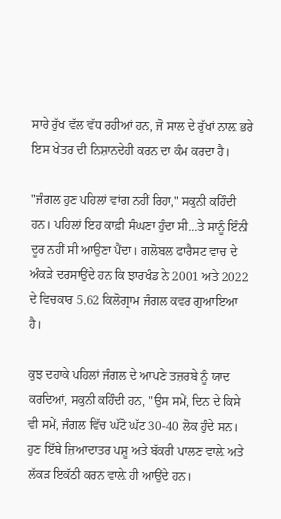ਸਾਰੇ ਰੁੱਖ ਵੱਲ ਵੱਧ ਰਹੀਆਂ ਹਨ, ਜੋ ਸਾਲ ਦੇ ਰੁੱਖਾਂ ਨਾਲ਼ ਭਰੇ ਇਸ ਖੇਤਰ ਦੀ ਨਿਸ਼ਾਨਦੇਹੀ ਕਰਨ ਦਾ ਕੰਮ ਕਰਦਾ ਹੈ।

"ਜੰਗਲ ਹੁਣ ਪਹਿਲਾਂ ਵਾਂਗ ਨਹੀਂ ਰਿਹਾ," ਸਕੁਨੀ ਕਹਿੰਦੀ ਹਨ। ਪਹਿਲਾਂ ਇਹ ਕਾਫ਼ੀ ਸੰਘਣਾ ਹੁੰਦਾ ਸੀ...ਤੇ ਸਾਨੂੰ ਇੰਨੀ ਦੂਰ ਨਹੀਂ ਸੀ ਆਉਣਾ ਪੈਂਦਾ। ਗਲੋਬਲ ਫਾਰੈਸਟ ਵਾਚ ਦੇ ਅੰਕੜੇ ਦਰਸਾਉਂਦੇ ਹਨ ਕਿ ਝਾਰਖੰਡ ਨੇ 2001 ਅਤੇ 2022 ਦੇ ਵਿਚਕਾਰ 5.62 ਕਿਲੋਗ੍ਰਾਮ ਜੰਗਲ ਕਵਰ ਗੁਆਇਆ ਹੈ।

ਕੁਝ ਦਹਾਕੇ ਪਹਿਲਾਂ ਜੰਗਲ ਦੇ ਆਪਣੇ ਤਜ਼ਰਬੇ ਨੂੰ ਯਾਦ ਕਰਦਿਆਂ, ਸਕੁਨੀ ਕਹਿੰਦੀ ਹਨ, "ਉਸ ਸਮੇਂ, ਦਿਨ ਦੇ ਕਿਸੇ ਵੀ ਸਮੇਂ, ਜੰਗਲ ਵਿੱਚ ਘੱਟੋ ਘੱਟ 30-40 ਲੋਕ ਹੁੰਦੇ ਸਨ। ਹੁਣ ਇੱਥੇ ਜ਼ਿਆਦਾਤਰ ਪਸ਼ੂ ਅਤੇ ਬੱਕਰੀ ਪਾਲਣ ਵਾਲ਼ੇ ਅਤੇ ਲੱਕੜ ਇਕੱਠੀ ਕਰਨ ਵਾਲ਼ੇ ਹੀ ਆਉਂਦੇ ਹਨ।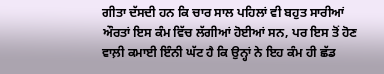ਗੀਤਾ ਦੱਸਦੀ ਹਨ ਕਿ ਚਾਰ ਸਾਲ ਪਹਿਲਾਂ ਵੀ ਬਹੁਤ ਸਾਰੀਆਂ ਔਰਤਾਂ ਇਸ ਕੰਮ ਵਿੱਚ ਲੱਗੀਆਂ ਹੋਈਆਂ ਸਨ, ਪਰ ਇਸ ਤੋਂ ਹੋਣ ਵਾਲ਼ੀ ਕਮਾਈ ਇੰਨੀ ਘੱਟ ਹੈ ਕਿ ਉਨ੍ਹਾਂ ਨੇ ਇਹ ਕੰਮ ਹੀ ਛੱਡ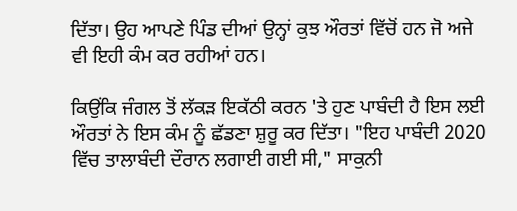ਦਿੱਤਾ। ਉਹ ਆਪਣੇ ਪਿੰਡ ਦੀਆਂ ਉਨ੍ਹਾਂ ਕੁਝ ਔਰਤਾਂ ਵਿੱਚੋਂ ਹਨ ਜੋ ਅਜੇ ਵੀ ਇਹੀ ਕੰਮ ਕਰ ਰਹੀਆਂ ਹਨ।

ਕਿਉਂਕਿ ਜੰਗਲ ਤੋਂ ਲੱਕੜ ਇਕੱਠੀ ਕਰਨ 'ਤੇ ਹੁਣ ਪਾਬੰਦੀ ਹੈ ਇਸ ਲਈ ਔਰਤਾਂ ਨੇ ਇਸ ਕੰਮ ਨੂੰ ਛੱਡਣਾ ਸ਼ੁਰੂ ਕਰ ਦਿੱਤਾ। "ਇਹ ਪਾਬੰਦੀ 2020 ਵਿੱਚ ਤਾਲਾਬੰਦੀ ਦੌਰਾਨ ਲਗਾਈ ਗਈ ਸੀ," ਸਾਕੁਨੀ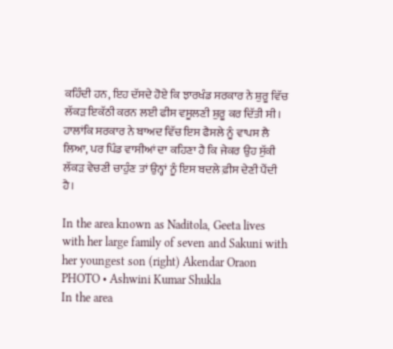ਕਹਿੰਦੀ ਹਨ, ਇਹ ਦੱਸਦੇ ਹੋਏ ਕਿ ਝਾਰਖੰਡ ਸਰਕਾਰ ਨੇ ਸ਼ੁਰੂ ਵਿੱਚ ਲੱਕੜ ਇਕੱਠੀ ਕਰਨ ਲਈ ਫੀਸ ਵਸੂਲਣੀ ਸ਼ੁਰੂ ਕਰ ਦਿੱਤੀ ਸੀ। ਹਾਲਾਂਕਿ ਸਰਕਾਰ ਨੇ ਬਾਅਦ ਵਿੱਚ ਇਸ ਫੈਸਲੇ ਨੂੰ ਵਾਪਸ ਲੈ ਲਿਆ, ਪਰ ਪਿੰਡ ਵਾਸੀਆਂ ਦਾ ਕਹਿਣਾ ਹੈ ਕਿ ਜੇਕਰ ਉਹ ਸੁੱਕੀ ਲੱਕੜ ਵੇਚਣੀ ਚਾਹੁੰਣ ਤਾਂ ਉਨ੍ਹਾਂ ਨੂੰ ਇਸ ਬਦਲੇ ਫ਼ੀਸ ਦੇਣੀ ਪੈਂਦੀ ਹੈ।

In the area known as Naditola, Geeta lives with her large family of seven and Sakuni with her youngest son (right) Akendar Oraon
PHOTO • Ashwini Kumar Shukla
In the area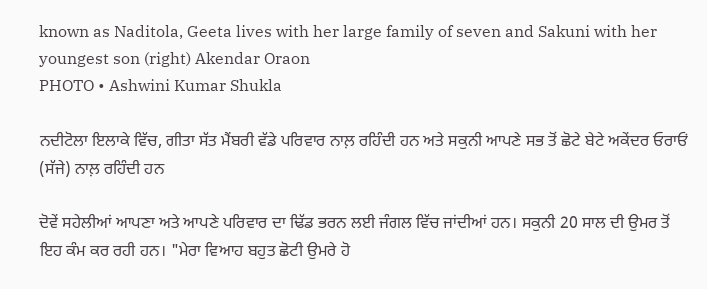known as Naditola, Geeta lives with her large family of seven and Sakuni with her youngest son (right) Akendar Oraon
PHOTO • Ashwini Kumar Shukla

ਨਦੀਟੋਲਾ ਇਲਾਕੇ ਵਿੱਚ, ਗੀਤਾ ਸੱਤ ਮੈਂਬਰੀ ਵੱਡੇ ਪਰਿਵਾਰ ਨਾਲ਼ ਰਹਿੰਦੀ ਹਨ ਅਤੇ ਸਕੁਨੀ ਆਪਣੇ ਸਭ ਤੋਂ ਛੋਟੇ ਬੇਟੇ ਅਕੇਂਦਰ ਓਰਾਓਂ (ਸੱਜੇ) ਨਾਲ਼ ਰਹਿੰਦੀ ਹਨ

ਦੋਵੇਂ ਸਹੇਲੀਆਂ ਆਪਣਾ ਅਤੇ ਆਪਣੇ ਪਰਿਵਾਰ ਦਾ ਢਿੱਡ ਭਰਨ ਲਈ ਜੰਗਲ ਵਿੱਚ ਜਾਂਦੀਆਂ ਹਨ। ਸਕੁਨੀ 20 ਸਾਲ ਦੀ ਉਮਰ ਤੋਂ ਇਹ ਕੰਮ ਕਰ ਰਹੀ ਹਨ। "ਮੇਰਾ ਵਿਆਹ ਬਹੁਤ ਛੋਟੀ ਉਮਰੇ ਹੋ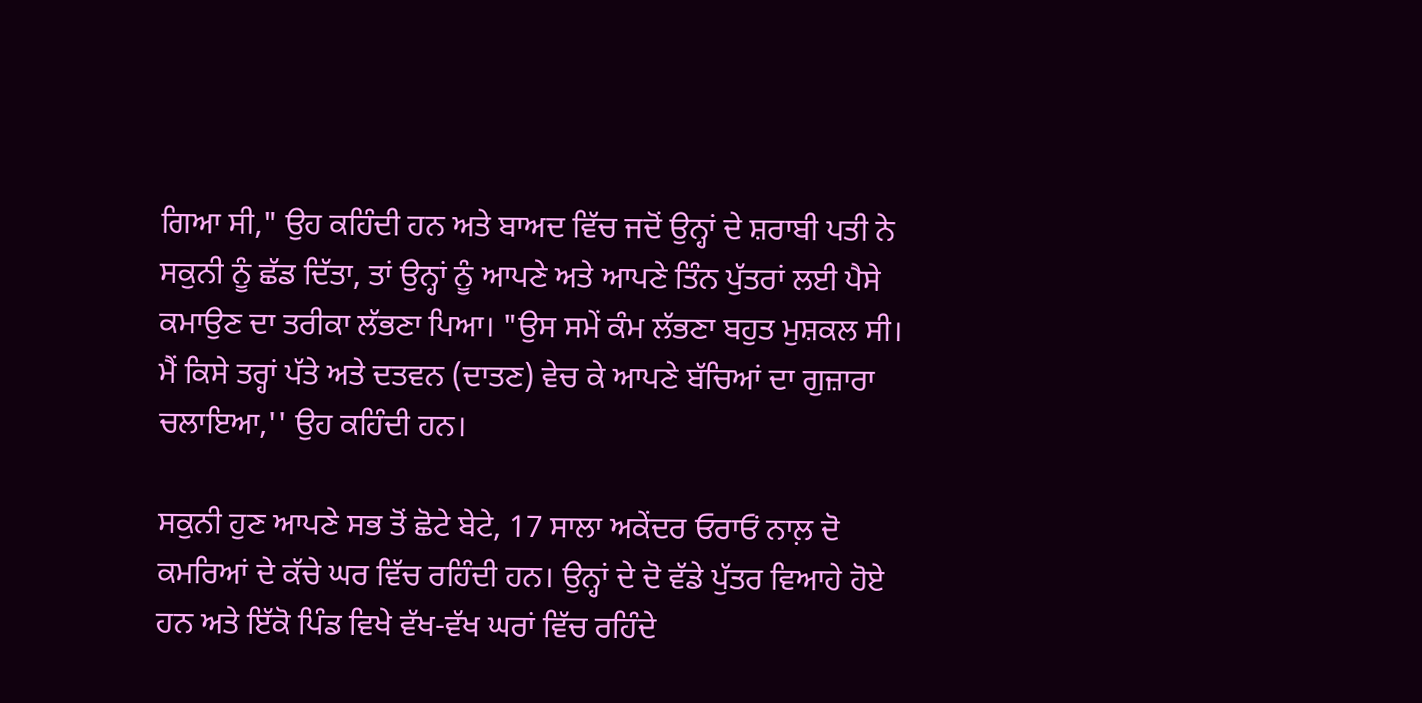ਗਿਆ ਸੀ," ਉਹ ਕਹਿੰਦੀ ਹਨ ਅਤੇ ਬਾਅਦ ਵਿੱਚ ਜਦੋਂ ਉਨ੍ਹਾਂ ਦੇ ਸ਼ਰਾਬੀ ਪਤੀ ਨੇ ਸਕੁਨੀ ਨੂੰ ਛੱਡ ਦਿੱਤਾ, ਤਾਂ ਉਨ੍ਹਾਂ ਨੂੰ ਆਪਣੇ ਅਤੇ ਆਪਣੇ ਤਿੰਨ ਪੁੱਤਰਾਂ ਲਈ ਪੈਸੇ ਕਮਾਉਣ ਦਾ ਤਰੀਕਾ ਲੱਭਣਾ ਪਿਆ। "ਉਸ ਸਮੇਂ ਕੰਮ ਲੱਭਣਾ ਬਹੁਤ ਮੁਸ਼ਕਲ ਸੀ। ਮੈਂ ਕਿਸੇ ਤਰ੍ਹਾਂ ਪੱਤੇ ਅਤੇ ਦਤਵਨ (ਦਾਤਣ) ਵੇਚ ਕੇ ਆਪਣੇ ਬੱਚਿਆਂ ਦਾ ਗੁਜ਼ਾਰਾ ਚਲਾਇਆ,'' ਉਹ ਕਹਿੰਦੀ ਹਨ।

ਸਕੁਨੀ ਹੁਣ ਆਪਣੇ ਸਭ ਤੋਂ ਛੋਟੇ ਬੇਟੇ, 17 ਸਾਲਾ ਅਕੇਂਦਰ ਓਰਾਓਂ ਨਾਲ਼ ਦੋ ਕਮਰਿਆਂ ਦੇ ਕੱਚੇ ਘਰ ਵਿੱਚ ਰਹਿੰਦੀ ਹਨ। ਉਨ੍ਹਾਂ ਦੇ ਦੋ ਵੱਡੇ ਪੁੱਤਰ ਵਿਆਹੇ ਹੋਏ ਹਨ ਅਤੇ ਇੱਕੋ ਪਿੰਡ ਵਿਖੇ ਵੱਖ-ਵੱਖ ਘਰਾਂ ਵਿੱਚ ਰਹਿੰਦੇ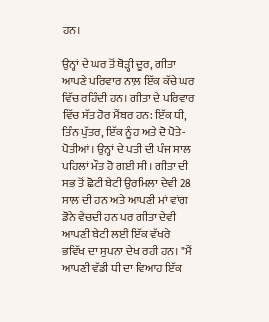ਹਨ।

ਉਨ੍ਹਾਂ ਦੇ ਘਰ ਤੋਂ ਥੋੜ੍ਹੀ ਦੂਰ, ਗੀਤਾ ਆਪਣੇ ਪਰਿਵਾਰ ਨਾਲ਼ ਇੱਕ ਕੱਚੇ ਘਰ ਵਿੱਚ ਰਹਿੰਦੀ ਹਨ। ਗੀਤਾ ਦੇ ਪਰਿਵਾਰ ਵਿੱਚ ਸੱਤ ਹੋਰ ਮੈਂਬਰ ਹਨ: ਇੱਕ ਧੀ, ਤਿੰਨ ਪੁੱਤਰ, ਇੱਕ ਨੂੰਹ ਅਤੇ ਦੋ ਪੋਤੇ-ਪੋਤੀਆਂ। ਉਨ੍ਹਾਂ ਦੇ ਪਤੀ ਦੀ ਪੰਜ ਸਾਲ ਪਹਿਲਾਂ ਮੌਤ ਹੋ ਗਈ ਸੀ। ਗੀਤਾ ਦੀ ਸਭ ਤੋਂ ਛੋਟੀ ਬੇਟੀ ਉਰਮਿਲਾ ਦੇਵੀ 28 ਸਾਲ ਦੀ ਹਨ ਅਤੇ ਆਪਣੀ ਮਾਂ ਵਾਂਗ ਡੋਨੇ ਵੇਚਦੀ ਹਨ ਪਰ ਗੀਤਾ ਦੇਵੀ ਆਪਣੀ ਬੇਟੀ ਲਈ ਇੱਕ ਵੱਖਰੇ ਭਵਿੱਖ ਦਾ ਸੁਪਨਾ ਦੇਖ ਰਹੀ ਹਨ। "ਮੈਂ ਆਪਣੀ ਵੱਡੀ ਧੀ ਦਾ ਵਿਆਹ ਇੱਕ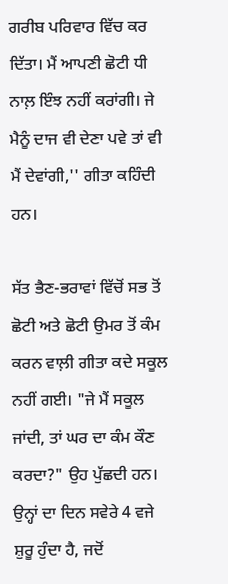ਗਰੀਬ ਪਰਿਵਾਰ ਵਿੱਚ ਕਰ ਦਿੱਤਾ। ਮੈਂ ਆਪਣੀ ਛੋਟੀ ਧੀ ਨਾਲ਼ ਇੰਝ ਨਹੀਂ ਕਰਾਂਗੀ। ਜੇ ਮੈਨੂੰ ਦਾਜ ਵੀ ਦੇਣਾ ਪਵੇ ਤਾਂ ਵੀ ਮੈਂ ਦੇਵਾਂਗੀ,'' ਗੀਤਾ ਕਹਿੰਦੀ ਹਨ।

ਸੱਤ ਭੈਣ-ਭਰਾਵਾਂ ਵਿੱਚੋਂ ਸਭ ਤੋਂ ਛੋਟੀ ਅਤੇ ਛੋਟੀ ਉਮਰ ਤੋਂ ਕੰਮ ਕਰਨ ਵਾਲ਼ੀ ਗੀਤਾ ਕਦੇ ਸਕੂਲ ਨਹੀਂ ਗਈ। "ਜੇ ਮੈਂ ਸਕੂਲ ਜਾਂਦੀ, ਤਾਂ ਘਰ ਦਾ ਕੰਮ ਕੌਣ ਕਰਦਾ?" ਉਹ ਪੁੱਛਦੀ ਹਨ। ਉਨ੍ਹਾਂ ਦਾ ਦਿਨ ਸਵੇਰੇ 4 ਵਜੇ ਸ਼ੁਰੂ ਹੁੰਦਾ ਹੈ, ਜਦੋਂ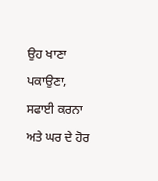ਉਹ ਖਾਣਾ ਪਕਾਉਣਾ, ਸਫਾਈ ਕਰਨਾ ਅਤੇ ਘਰ ਦੇ ਹੋਰ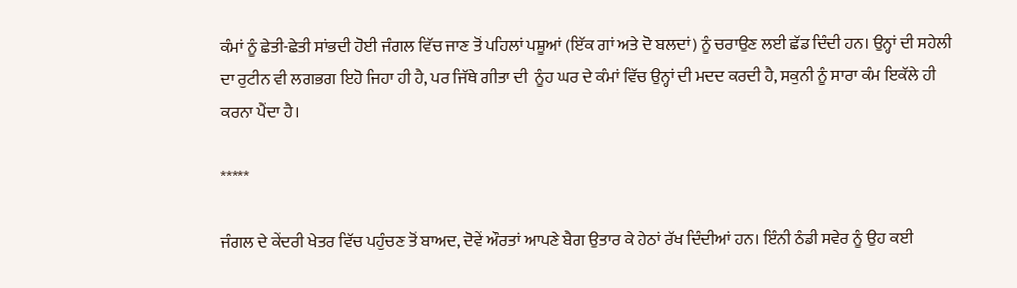ਕੰਮਾਂ ਨੂੰ ਛੇਤੀ-ਛੇਤੀ ਸਾਂਭਦੀ ਹੋਈ ਜੰਗਲ ਵਿੱਚ ਜਾਣ ਤੋਂ ਪਹਿਲਾਂ ਪਸ਼ੂਆਂ (ਇੱਕ ਗਾਂ ਅਤੇ ਦੋ ਬਲਦਾਂ) ਨੂੰ ਚਰਾਉਣ ਲਈ ਛੱਡ ਦਿੰਦੀ ਹਨ। ਉਨ੍ਹਾਂ ਦੀ ਸਹੇਲੀ ਦਾ ਰੁਟੀਨ ਵੀ ਲਗਭਗ ਇਹੋ ਜਿਹਾ ਹੀ ਹੈ, ਪਰ ਜਿੱਥੇ ਗੀਤਾ ਦੀ  ਨੂੰਹ ਘਰ ਦੇ ਕੰਮਾਂ ਵਿੱਚ ਉਨ੍ਹਾਂ ਦੀ ਮਦਦ ਕਰਦੀ ਹੈ, ਸਕੁਨੀ ਨੂੰ ਸਾਰਾ ਕੰਮ ਇਕੱਲੇ ਹੀ ਕਰਨਾ ਪੈਂਦਾ ਹੈ।

*****

ਜੰਗਲ ਦੇ ਕੇਂਦਰੀ ਖੇਤਰ ਵਿੱਚ ਪਹੁੰਚਣ ਤੋਂ ਬਾਅਦ, ਦੋਵੇਂ ਔਰਤਾਂ ਆਪਣੇ ਬੈਗ ਉਤਾਰ ਕੇ ਹੇਠਾਂ ਰੱਖ ਦਿੰਦੀਆਂ ਹਨ। ਇੰਨੀ ਠੰਡੀ ਸਵੇਰ ਨੂੰ ਉਹ ਕਈ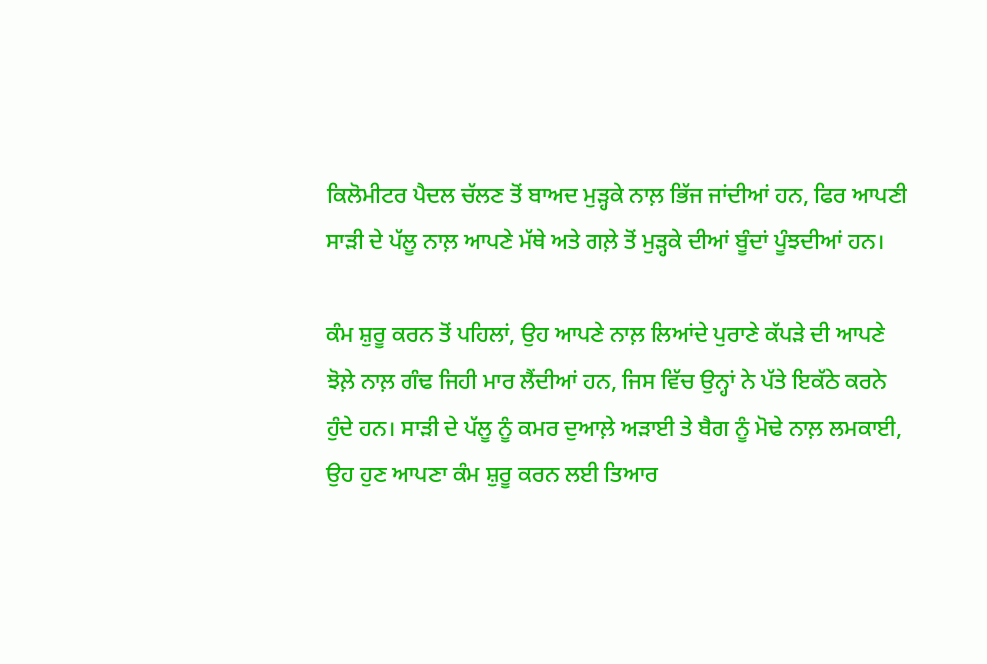ਕਿਲੋਮੀਟਰ ਪੈਦਲ ਚੱਲਣ ਤੋਂ ਬਾਅਦ ਮੁੜ੍ਹਕੇ ਨਾਲ਼ ਭਿੱਜ ਜਾਂਦੀਆਂ ਹਨ, ਫਿਰ ਆਪਣੀ ਸਾੜੀ ਦੇ ਪੱਲੂ ਨਾਲ਼ ਆਪਣੇ ਮੱਥੇ ਅਤੇ ਗਲ਼ੇ ਤੋਂ ਮੁੜ੍ਹਕੇ ਦੀਆਂ ਬੂੰਦਾਂ ਪੂੰਝਦੀਆਂ ਹਨ।

ਕੰਮ ਸ਼ੁਰੂ ਕਰਨ ਤੋਂ ਪਹਿਲਾਂ, ਉਹ ਆਪਣੇ ਨਾਲ਼ ਲਿਆਂਦੇ ਪੁਰਾਣੇ ਕੱਪੜੇ ਦੀ ਆਪਣੇ ਝੋਲ਼ੇ ਨਾਲ਼ ਗੰਢ ਜਿਹੀ ਮਾਰ ਲੈਂਦੀਆਂ ਹਨ, ਜਿਸ ਵਿੱਚ ਉਨ੍ਹਾਂ ਨੇ ਪੱਤੇ ਇਕੱਠੇ ਕਰਨੇ ਹੁੰਦੇ ਹਨ। ਸਾੜੀ ਦੇ ਪੱਲੂ ਨੂੰ ਕਮਰ ਦੁਆਲ਼ੇ ਅੜਾਈ ਤੇ ਬੈਗ ਨੂੰ ਮੋਢੇ ਨਾਲ਼ ਲਮਕਾਈ, ਉਹ ਹੁਣ ਆਪਣਾ ਕੰਮ ਸ਼ੁਰੂ ਕਰਨ ਲਈ ਤਿਆਰ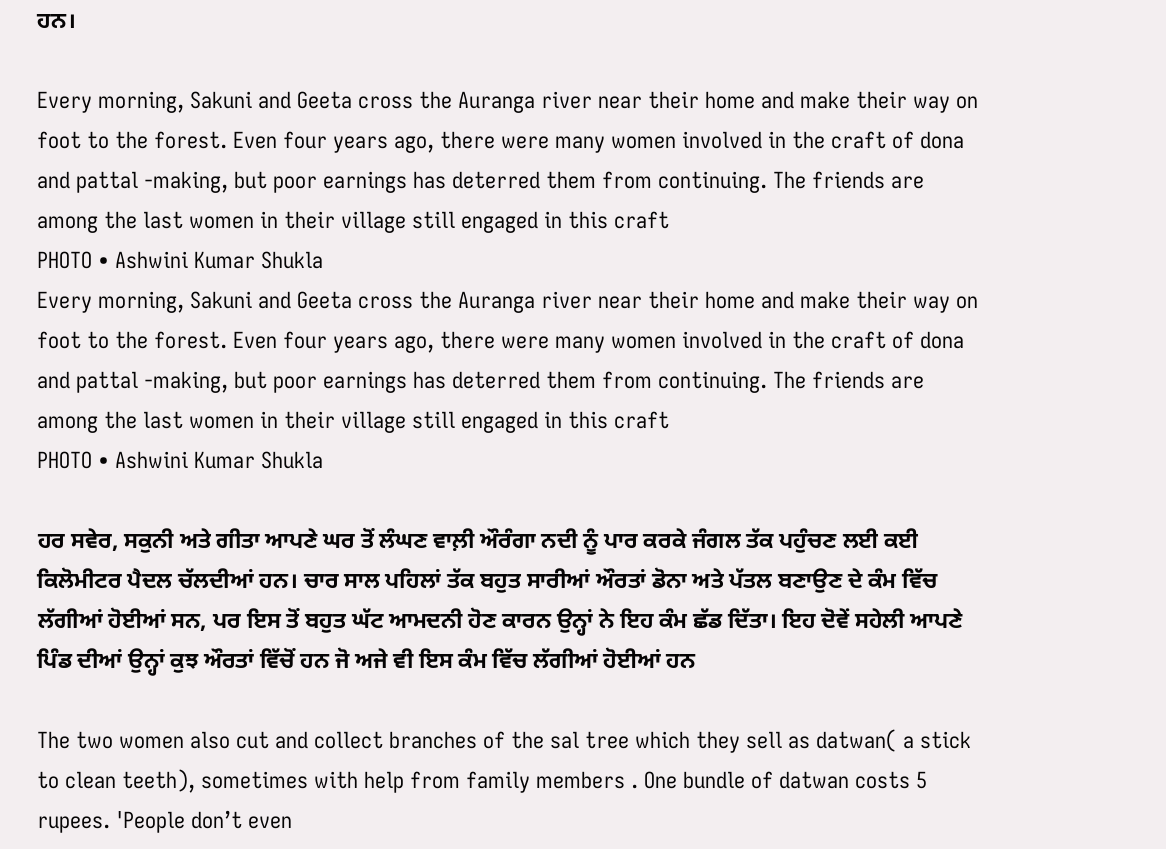ਹਨ।

Every morning, Sakuni and Geeta cross the Auranga river near their home and make their way on foot to the forest. Even four years ago, there were many women involved in the craft of dona and pattal -making, but poor earnings has deterred them from continuing. The friends are among the last women in their village still engaged in this craft
PHOTO • Ashwini Kumar Shukla
Every morning, Sakuni and Geeta cross the Auranga river near their home and make their way on foot to the forest. Even four years ago, there were many women involved in the craft of dona and pattal -making, but poor earnings has deterred them from continuing. The friends are among the last women in their village still engaged in this craft
PHOTO • Ashwini Kumar Shukla

ਹਰ ਸਵੇਰ, ਸਕੁਨੀ ਅਤੇ ਗੀਤਾ ਆਪਣੇ ਘਰ ਤੋਂ ਲੰਘਣ ਵਾਲ਼ੀ ਔਰੰਗਾ ਨਦੀ ਨੂੰ ਪਾਰ ਕਰਕੇ ਜੰਗਲ ਤੱਕ ਪਹੁੰਚਣ ਲਈ ਕਈ ਕਿਲੋਮੀਟਰ ਪੈਦਲ ਚੱਲਦੀਆਂ ਹਨ। ਚਾਰ ਸਾਲ ਪਹਿਲਾਂ ਤੱਕ ਬਹੁਤ ਸਾਰੀਆਂ ਔਰਤਾਂ ਡੋਨਾ ਅਤੇ ਪੱਤਲ ਬਣਾਉਣ ਦੇ ਕੰਮ ਵਿੱਚ ਲੱਗੀਆਂ ਹੋਈਆਂ ਸਨ, ਪਰ ਇਸ ਤੋਂ ਬਹੁਤ ਘੱਟ ਆਮਦਨੀ ਹੋਣ ਕਾਰਨ ਉਨ੍ਹਾਂ ਨੇ ਇਹ ਕੰਮ ਛੱਡ ਦਿੱਤਾ। ਇਹ ਦੋਵੇਂ ਸਹੇਲੀ ਆਪਣੇ ਪਿੰਡ ਦੀਆਂ ਉਨ੍ਹਾਂ ਕੁਝ ਔਰਤਾਂ ਵਿੱਚੋਂ ਹਨ ਜੋ ਅਜੇ ਵੀ ਇਸ ਕੰਮ ਵਿੱਚ ਲੱਗੀਆਂ ਹੋਈਆਂ ਹਨ

The two women also cut and collect branches of the sal tree which they sell as datwan( a stick to clean teeth), sometimes with help from family members . One bundle of datwan costs 5 rupees. 'People don’t even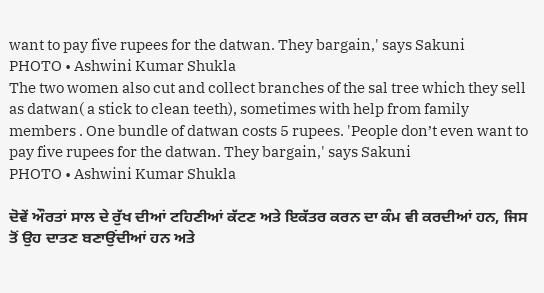want to pay five rupees for the datwan. They bargain,' says Sakuni
PHOTO • Ashwini Kumar Shukla
The two women also cut and collect branches of the sal tree which they sell as datwan( a stick to clean teeth), sometimes with help from family members . One bundle of datwan costs 5 rupees. 'People don’t even want to pay five rupees for the datwan. They bargain,' says Sakuni
PHOTO • Ashwini Kumar Shukla

ਦੋਵੇਂ ਔਰਤਾਂ ਸਾਲ ਦੇ ਰੁੱਖ ਦੀਆਂ ਟਹਿਣੀਆਂ ਕੱਟਣ ਅਤੇ ਇਕੱਤਰ ਕਰਨ ਦਾ ਕੰਮ ਵੀ ਕਰਦੀਆਂ ਹਨ, ਜਿਸ ਤੋਂ ਉਹ ਦਾਤਣ ਬਣਾਉਂਦੀਆਂ ਹਨ ਅਤੇ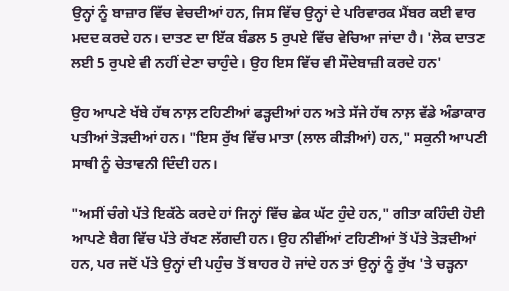ਉਨ੍ਹਾਂ ਨੂੰ ਬਾਜ਼ਾਰ ਵਿੱਚ ਵੇਚਦੀਆਂ ਹਨ, ਜਿਸ ਵਿੱਚ ਉਨ੍ਹਾਂ ਦੇ ਪਰਿਵਾਰਕ ਮੈਂਬਰ ਕਈ ਵਾਰ ਮਦਦ ਕਰਦੇ ਹਨ। ਦਾਤਣ ਦਾ ਇੱਕ ਬੰਡਲ 5 ਰੁਪਏ ਵਿੱਚ ਵੇਚਿਆ ਜਾਂਦਾ ਹੈ। 'ਲੋਕ ਦਾਤਣ ਲਈ 5 ਰੁਪਏ ਵੀ ਨਹੀਂ ਦੇਣਾ ਚਾਹੁੰਦੇ। ਉਹ ਇਸ ਵਿੱਚ ਵੀ ਸੌਦੇਬਾਜ਼ੀ ਕਰਦੇ ਹਨ'

ਉਹ ਆਪਣੇ ਖੱਬੇ ਹੱਥ ਨਾਲ਼ ਟਹਿਣੀਆਂ ਫੜ੍ਹਦੀਆਂ ਹਨ ਅਤੇ ਸੱਜੇ ਹੱਥ ਨਾਲ਼ ਵੱਡੇ ਅੰਡਾਕਾਰ ਪਤੀਆਂ ਤੋੜਦੀਆਂ ਹਨ। "ਇਸ ਰੁੱਖ ਵਿੱਚ ਮਾਤਾ (ਲਾਲ ਕੀੜੀਆਂ) ਹਨ," ਸਕੁਨੀ ਆਪਣੀ ਸਾਥੀ ਨੂੰ ਚੇਤਾਵਨੀ ਦਿੰਦੀ ਹਨ।

"ਅਸੀਂ ਚੰਗੇ ਪੱਤੇ ਇਕੱਠੇ ਕਰਦੇ ਹਾਂ ਜਿਨ੍ਹਾਂ ਵਿੱਚ ਛੇਕ ਘੱਟ ਹੁੰਦੇ ਹਨ," ਗੀਤਾ ਕਹਿੰਦੀ ਹੋਈ ਆਪਣੇ ਬੈਗ ਵਿੱਚ ਪੱਤੇ ਰੱਖਣ ਲੱਗਦੀ ਹਨ। ਉਹ ਨੀਵੀਂਆਂ ਟਹਿਣੀਆਂ ਤੋਂ ਪੱਤੇ ਤੋੜਦੀਆਂ ਹਨ, ਪਰ ਜਦੋਂ ਪੱਤੇ ਉਨ੍ਹਾਂ ਦੀ ਪਹੁੰਚ ਤੋਂ ਬਾਹਰ ਹੋ ਜਾਂਦੇ ਹਨ ਤਾਂ ਉਨ੍ਹਾਂ ਨੂੰ ਰੁੱਖ 'ਤੇ ਚੜ੍ਹਨਾ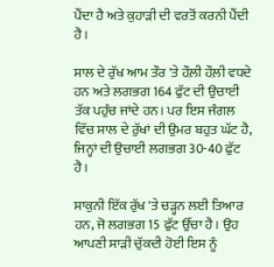ਪੈਂਦਾ ਹੈ ਅਤੇ ਕੁਹਾੜੀ ਦੀ ਵਰਤੋਂ ਕਰਨੀ ਪੈਂਦੀ ਹੈ।

ਸਾਲ ਦੇ ਰੁੱਖ ਆਮ ਤੌਰ 'ਤੇ ਹੌਲ਼ੀ ਹੌਲ਼ੀ ਵਧਦੇ ਹਨ ਅਤੇ ਲਗਭਗ 164 ਫੁੱਟ ਦੀ ਉਚਾਈ ਤੱਕ ਪਹੁੰਚ ਜਾਂਦੇ ਹਨ। ਪਰ ਇਸ ਜੰਗਲ ਵਿੱਚ ਸਾਲ ਦੇ ਰੁੱਖਾਂ ਦੀ ਉਮਰ ਬਹੁਤ ਘੱਟ ਹੈ, ਜਿਨ੍ਹਾਂ ਦੀ ਉਚਾਈ ਲਗਭਗ 30-40 ਫੁੱਟ ਹੈ।

ਸਾਕੁਨੀ ਇੱਕ ਰੁੱਖ 'ਤੇ ਚੜ੍ਹਨ ਲਈ ਤਿਆਰ ਹਨ, ਜੋ ਲਗਭਗ 15 ਫੁੱਟ ਉੱਚਾ ਹੈ। ਉਹ ਆਪਣੀ ਸਾੜੀ ਚੁੱਕਦੀ ਹੋਈ ਇਸ ਨੂੰ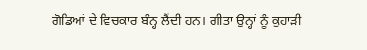ਗੋਡਿਆਂ ਦੇ ਵਿਚਕਾਰ ਬੰਨ੍ਹ ਲੈਂਦੀ ਹਨ। ਗੀਤਾ ਉਨ੍ਹਾਂ ਨੂੰ ਕੁਹਾੜੀ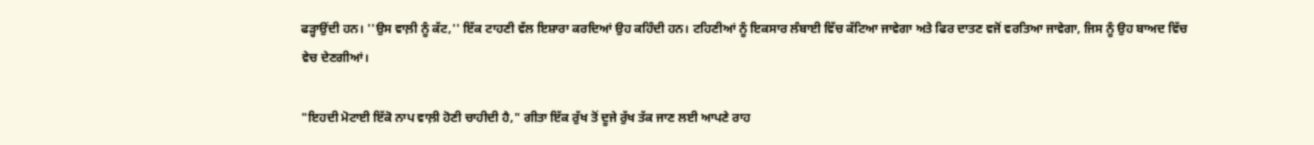ਫੜ੍ਹਾਉਂਦੀ ਹਨ। ''ਉਸ ਵਾਲ਼ੀ ਨੂੰ ਕੱਟ,'' ਇੱਕ ਟਾਹਣੀ ਵੱਲ ਇਸ਼ਾਰਾ ਕਰਦਿਆਂ ਉਹ ਕਹਿੰਦੀ ਹਨ। ਟਹਿਣੀਆਂ ਨੂੰ ਇਕਸਾਰ ਲੰਬਾਈ ਵਿੱਚ ਕੱਟਿਆ ਜਾਵੇਗਾ ਅਤੇ ਫਿਰ ਦਾਤਣ ਵਜੋਂ ਵਰਤਿਆ ਜਾਵੇਗਾ, ਜਿਸ ਨੂੰ ਉਹ ਬਾਅਦ ਵਿੱਚ ਵੇਚ ਦੇਣਗੀਆਂ।

"ਇਹਦੀ ਮੋਟਾਈ ਇੱਕੋ ਨਾਪ ਵਾਲ਼ੀ ਹੋਣੀ ਚਾਹੀਦੀ ਹੈ," ਗੀਤਾ ਇੱਕ ਰੁੱਖ ਤੋਂ ਦੂਜੇ ਰੁੱਖ ਤੱਕ ਜਾਣ ਲਈ ਆਪਣੇ ਰਾਹ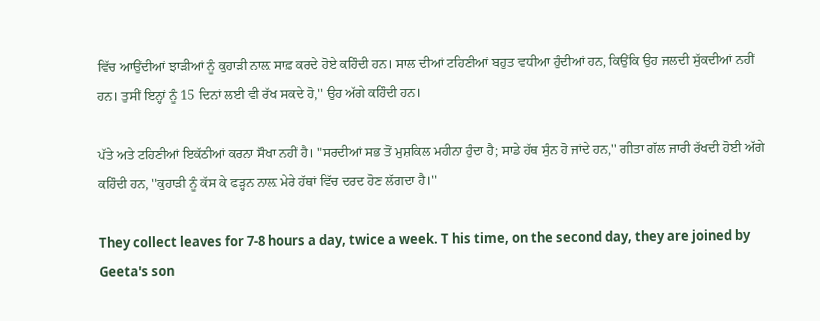ਵਿੱਚ ਆਉਂਦੀਆਂ ਝਾੜੀਆਂ ਨੂੰ ਕੁਹਾੜੀ ਨਾਲ਼ ਸਾਫ਼ ਕਰਦੇ ਹੋਏ ਕਹਿੰਦੀ ਹਨ। ਸਾਲ ਦੀਆਂ ਟਹਿਣੀਆਂ ਬਹੁਤ ਵਧੀਆ ਹੁੰਦੀਆਂ ਹਨ, ਕਿਉਂਕਿ ਉਹ ਜਲਦੀ ਸੁੱਕਦੀਆਂ ਨਹੀਂ ਹਨ। ਤੁਸੀਂ ਇਨ੍ਹਾਂ ਨੂੰ 15 ਦਿਨਾਂ ਲਈ ਵੀ ਰੱਖ ਸਕਦੇ ਹੋ,'' ਉਹ ਅੱਗੇ ਕਹਿੰਦੀ ਹਨ।

ਪੱਤੇ ਅਤੇ ਟਹਿਣੀਆਂ ਇਕੱਠੀਆਂ ਕਰਨਾ ਸੌਖਾ ਨਹੀਂ ਹੈ। "ਸਰਦੀਆਂ ਸਭ ਤੋਂ ਮੁਸ਼ਕਿਲ ਮਹੀਨਾ ਹੁੰਦਾ ਹੈ; ਸਾਡੇ ਹੱਥ ਸੁੰਨ ਹੋ ਜਾਂਦੇ ਹਨ,'' ਗੀਤਾ ਗੱਲ ਜਾਰੀ ਰੱਖਦੀ ਹੋਈ ਅੱਗੇ ਕਹਿੰਦੀ ਹਨ, ''ਕੁਹਾੜੀ ਨੂੰ ਕੱਸ ਕੇ ਫੜ੍ਹਨ ਨਾਲ਼ ਮੇਰੇ ਹੱਥਾਂ ਵਿੱਚ ਦਰਦ ਹੋਣ ਲੱਗਦਾ ਹੈ।''

They collect leaves for 7-8 hours a day, twice a week. T his time, on the second day, they are joined by Geeta's son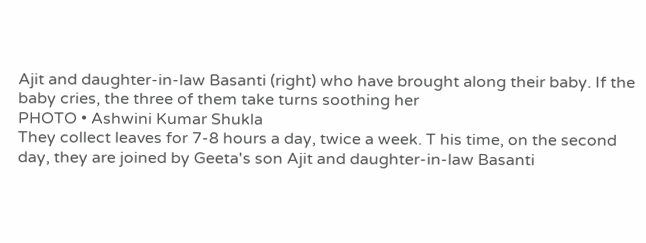Ajit and daughter-in-law Basanti (right) who have brought along their baby. If the baby cries, the three of them take turns soothing her
PHOTO • Ashwini Kumar Shukla
They collect leaves for 7-8 hours a day, twice a week. T his time, on the second day, they are joined by Geeta's son Ajit and daughter-in-law Basanti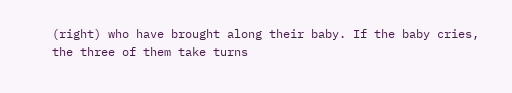(right) who have brought along their baby. If the baby cries, the three of them take turns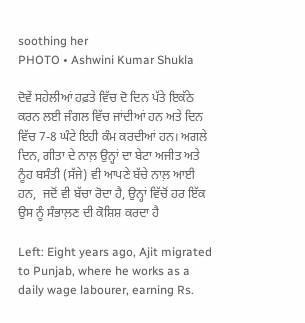soothing her
PHOTO • Ashwini Kumar Shukla

ਦੋਵੇਂ ਸਹੇਲੀਆਂ ਹਫ਼ਤੇ ਵਿੱਚ ਦੋ ਦਿਨ ਪੱਤੇ ਇਕੱਠੇ ਕਰਨ ਲਈ ਜੰਗਲ ਵਿੱਚ ਜਾਂਦੀਆਂ ਹਨ ਅਤੇ ਦਿਨ ਵਿੱਚ 7-8 ਘੰਟੇ ਇਹੀ ਕੰਮ ਕਰਦੀਆਂ ਹਨ। ਅਗਲੇ ਦਿਨ, ਗੀਤਾ ਦੇ ਨਾਲ਼ ਉਨ੍ਹਾਂ ਦਾ ਬੇਟਾ ਅਜੀਤ ਅਤੇ ਨੂੰਹ ਬਸੰਤੀ (ਸੱਜੇ) ਵੀ ਆਪਣੇ ਬੱਚੇ ਨਾਲ਼ ਆਈ ਹਨ,  ਜਦੋਂ ਵੀ ਬੱਚਾ ਰੋਦਾ ਹੈ, ਉਨ੍ਹਾਂ ਵਿੱਚੋਂ ਹਰ ਇੱਕ ਉਸ ਨੂੰ ਸੰਭਾਲ਼ਣ ਦੀ ਕੋਸ਼ਿਸ਼ ਕਰਦਾ ਹੈ

Left: Eight years ago, Ajit migrated to Punjab, where he works as a daily wage labourer, earning Rs.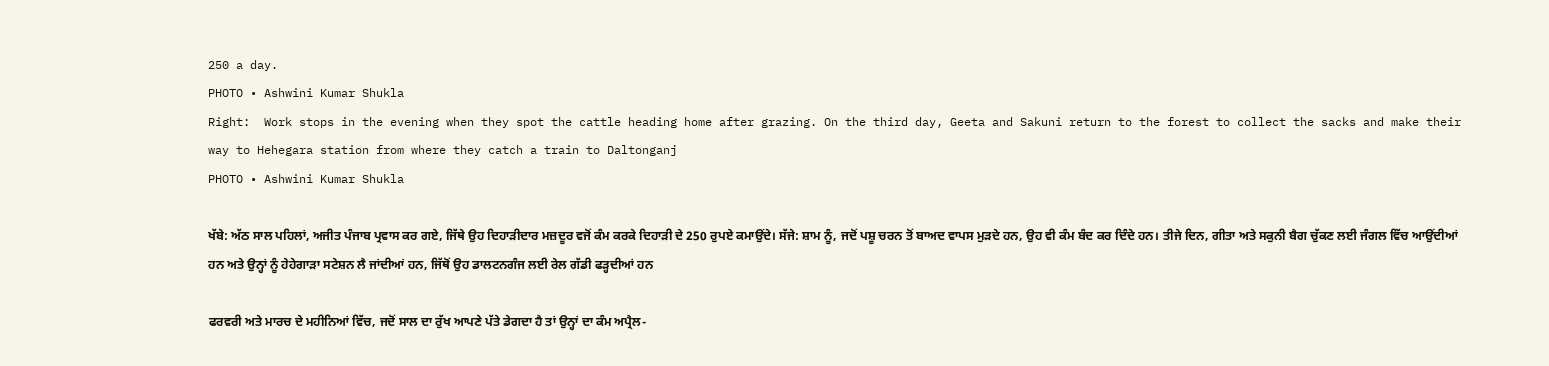250 a day.
PHOTO • Ashwini Kumar Shukla
Right:  Work stops in the evening when they spot the cattle heading home after grazing. On the third day, Geeta and Sakuni return to the forest to collect the sacks and make their way to Hehegara station from where they catch a train to Daltonganj
PHOTO • Ashwini Kumar Shukla

ਖੱਬੇ: ਅੱਠ ਸਾਲ ਪਹਿਲਾਂ, ਅਜੀਤ ਪੰਜਾਬ ਪ੍ਰਵਾਸ ਕਰ ਗਏ, ਜਿੱਥੇ ਉਹ ਦਿਹਾੜੀਦਾਰ ਮਜ਼ਦੂਰ ਵਜੋਂ ਕੰਮ ਕਰਕੇ ਦਿਹਾੜੀ ਦੇ 250 ਰੁਪਏ ਕਮਾਉਂਦੇ। ਸੱਜੇ: ਸ਼ਾਮ ਨੂੰ, ਜਦੋਂ ਪਸ਼ੂ ਚਰਨ ਤੋਂ ਬਾਅਦ ਵਾਪਸ ਮੁੜਦੇ ਹਨ, ਉਹ ਵੀ ਕੰਮ ਬੰਦ ਕਰ ਦਿੰਦੇ ਹਨ। ਤੀਜੇ ਦਿਨ, ਗੀਤਾ ਅਤੇ ਸਕੁਨੀ ਬੈਗ ਚੁੱਕਣ ਲਈ ਜੰਗਲ ਵਿੱਚ ਆਉਂਦੀਆਂ ਹਨ ਅਤੇ ਉਨ੍ਹਾਂ ਨੂੰ ਹੇਹੇਗਾੜਾ ਸਟੇਸ਼ਨ ਲੈ ਜਾਂਦੀਆਂ ਹਨ, ਜਿੱਥੋਂ ਉਹ ਡਾਲਟਨਗੰਜ ਲਈ ਰੇਲ ਗੱਡੀ ਫੜ੍ਹਦੀਆਂ ਹਨ

ਫਰਵਰੀ ਅਤੇ ਮਾਰਚ ਦੇ ਮਹੀਨਿਆਂ ਵਿੱਚ, ਜਦੋਂ ਸਾਲ ਦਾ ਰੁੱਖ ਆਪਣੇ ਪੱਤੇ ਡੇਗਦਾ ਹੈ ਤਾਂ ਉਨ੍ਹਾਂ ਦਾ ਕੰਮ ਅਪ੍ਰੈਲ-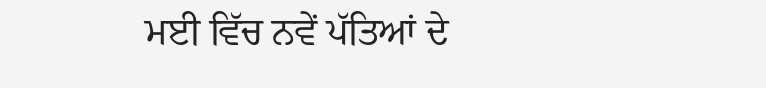ਮਈ ਵਿੱਚ ਨਵੇਂ ਪੱਤਿਆਂ ਦੇ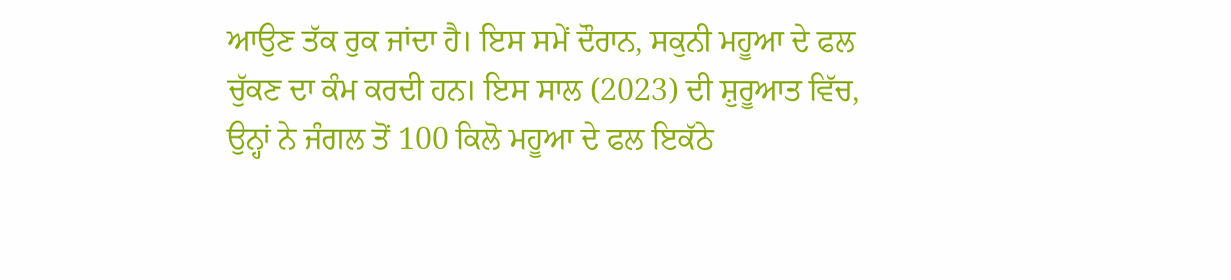ਆਉਣ ਤੱਕ ਰੁਕ ਜਾਂਦਾ ਹੈ। ਇਸ ਸਮੇਂ ਦੌਰਾਨ, ਸਕੁਨੀ ਮਹੂਆ ਦੇ ਫਲ ਚੁੱਕਣ ਦਾ ਕੰਮ ਕਰਦੀ ਹਨ। ਇਸ ਸਾਲ (2023) ਦੀ ਸ਼ੁਰੂਆਤ ਵਿੱਚ, ਉਨ੍ਹਾਂ ਨੇ ਜੰਗਲ ਤੋਂ 100 ਕਿਲੋ ਮਹੂਆ ਦੇ ਫਲ ਇਕੱਠੇ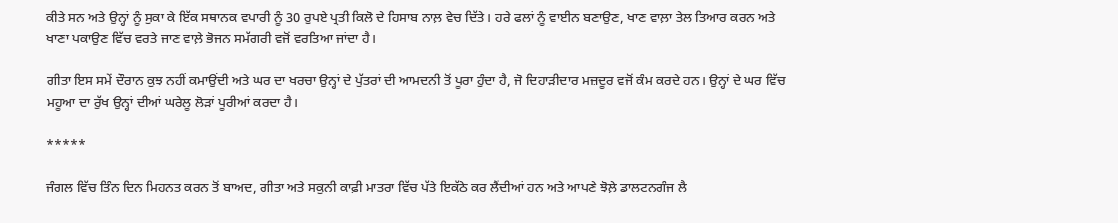ਕੀਤੇ ਸਨ ਅਤੇ ਉਨ੍ਹਾਂ ਨੂੰ ਸੁਕਾ ਕੇ ਇੱਕ ਸਥਾਨਕ ਵਪਾਰੀ ਨੂੰ 30 ਰੁਪਏ ਪ੍ਰਤੀ ਕਿਲੋ ਦੇ ਹਿਸਾਬ ਨਾਲ਼ ਵੇਚ ਦਿੱਤੇ। ਹਰੇ ਫਲਾਂ ਨੂੰ ਵਾਈਨ ਬਣਾਉਣ, ਖਾਣ ਵਾਲ਼ਾ ਤੇਲ ਤਿਆਰ ਕਰਨ ਅਤੇ ਖਾਣਾ ਪਕਾਉਣ ਵਿੱਚ ਵਰਤੇ ਜਾਣ ਵਾਲ਼ੇ ਭੋਜਨ ਸਮੱਗਰੀ ਵਜੋਂ ਵਰਤਿਆ ਜਾਂਦਾ ਹੈ।

ਗੀਤਾ ਇਸ ਸਮੇਂ ਦੌਰਾਨ ਕੁਝ ਨਹੀਂ ਕਮਾਉਂਦੀ ਅਤੇ ਘਰ ਦਾ ਖਰਚਾ ਉਨ੍ਹਾਂ ਦੇ ਪੁੱਤਰਾਂ ਦੀ ਆਮਦਨੀ ਤੋਂ ਪੂਰਾ ਹੁੰਦਾ ਹੈ, ਜੋ ਦਿਹਾੜੀਦਾਰ ਮਜ਼ਦੂਰ ਵਜੋਂ ਕੰਮ ਕਰਦੇ ਹਨ। ਉਨ੍ਹਾਂ ਦੇ ਘਰ ਵਿੱਚ ਮਹੂਆ ਦਾ ਰੁੱਖ ਉਨ੍ਹਾਂ ਦੀਆਂ ਘਰੇਲੂ ਲੋੜਾਂ ਪੂਰੀਆਂ ਕਰਦਾ ਹੈ।

*****

ਜੰਗਲ ਵਿੱਚ ਤਿੰਨ ਦਿਨ ਮਿਹਨਤ ਕਰਨ ਤੋਂ ਬਾਅਦ, ਗੀਤਾ ਅਤੇ ਸਕੁਨੀ ਕਾਫ਼ੀ ਮਾਤਰਾ ਵਿੱਚ ਪੱਤੇ ਇਕੱਠੇ ਕਰ ਲੈਂਦੀਆਂ ਹਨ ਅਤੇ ਆਪਣੇ ਝੋਲ਼ੇ ਡਾਲਟਨਗੰਜ ਲੈ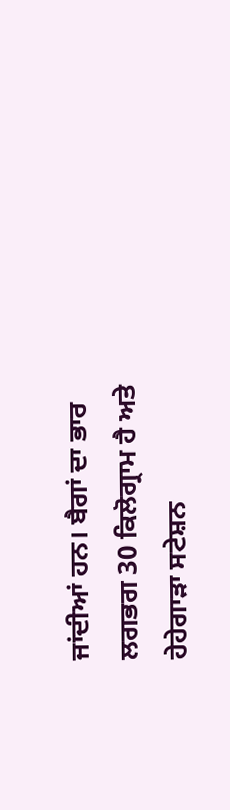ਜਾਂਦੀਆਂ ਹਨ। ਬੈਗਾਂ ਦਾ ਭਾਰ ਲਗਭਗ 30 ਕਿਲੋਗ੍ਰਾਮ ਹੈ ਅਤੇ ਹੇਹੇਗਾੜਾ ਸਟੇਸ਼ਨ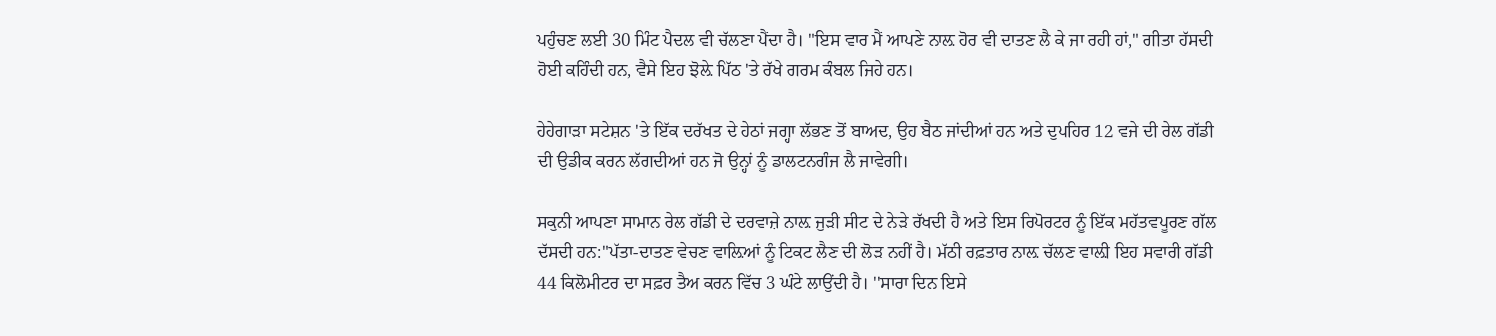ਪਹੁੰਚਣ ਲਈ 30 ਮਿੰਟ ਪੈਦਲ ਵੀ ਚੱਲਣਾ ਪੈਂਦਾ ਹੈ। "ਇਸ ਵਾਰ ਮੈਂ ਆਪਣੇ ਨਾਲ਼ ਹੋਰ ਵੀ ਦਾਤਣ ਲੈ ਕੇ ਜਾ ਰਹੀ ਹਾਂ," ਗੀਤਾ ਹੱਸਦੀ ਹੋਈ ਕਹਿੰਦੀ ਹਨ, ਵੈਸੇ ਇਹ ਝੋਲ਼ੇ ਪਿੱਠ 'ਤੇ ਰੱਖੇ ਗਰਮ ਕੰਬਲ ਜਿਹੇ ਹਨ।

ਹੇਹੇਗਾੜਾ ਸਟੇਸ਼ਨ 'ਤੇ ਇੱਕ ਦਰੱਖਤ ਦੇ ਹੇਠਾਂ ਜਗ੍ਹਾ ਲੱਭਣ ਤੋਂ ਬਾਅਦ, ਉਹ ਬੈਠ ਜਾਂਦੀਆਂ ਹਨ ਅਤੇ ਦੁਪਹਿਰ 12 ਵਜੇ ਦੀ ਰੇਲ ਗੱਡੀ ਦੀ ਉਡੀਕ ਕਰਨ ਲੱਗਦੀਆਂ ਹਨ ਜੋ ਉਨ੍ਹਾਂ ਨੂੰ ਡਾਲਟਨਗੰਜ ਲੈ ਜਾਵੇਗੀ।

ਸਕੁਨੀ ਆਪਣਾ ਸਾਮਾਨ ਰੇਲ ਗੱਡੀ ਦੇ ਦਰਵਾਜ਼ੇ ਨਾਲ਼ ਜੁੜੀ ਸੀਟ ਦੇ ਨੇੜੇ ਰੱਖਦੀ ਹੈ ਅਤੇ ਇਸ ਰਿਪੋਰਟਰ ਨੂੰ ਇੱਕ ਮਹੱਤਵਪੂਰਣ ਗੱਲ ਦੱਸਦੀ ਹਨ:"ਪੱਤਾ-ਦਾਤਣ ਵੇਚਣ ਵਾਲ਼ਿਆਂ ਨੂੰ ਟਿਕਟ ਲੈਣ ਦੀ ਲੋੜ ਨਹੀਂ ਹੈ। ਮੱਠੀ ਰਫ਼ਤਾਰ ਨਾਲ਼ ਚੱਲਣ ਵਾਲ਼ੀ ਇਹ ਸਵਾਰੀ ਗੱਡੀ 44 ਕਿਲੋਮੀਟਰ ਦਾ ਸਫ਼ਰ ਤੈਅ ਕਰਨ ਵਿੱਚ 3 ਘੰਟੇ ਲਾਉਂਦੀ ਹੈ। ''ਸਾਰਾ ਦਿਨ ਇਸੇ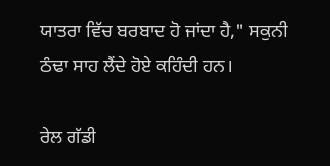ਯਾਤਰਾ ਵਿੱਚ ਬਰਬਾਦ ਹੋ ਜਾਂਦਾ ਹੈ," ਸਕੁਨੀ ਠੰਢਾ ਸਾਹ ਲੈਂਦੇ ਹੋਏ ਕਹਿੰਦੀ ਹਨ।

ਰੇਲ ਗੱਡੀ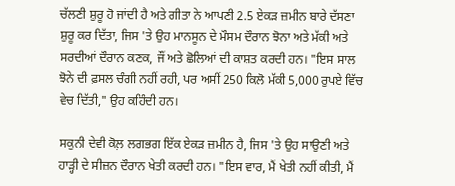ਚੱਲਣੀ ਸ਼ੁਰੂ ਹੋ ਜਾਂਦੀ ਹੈ ਅਤੇ ਗੀਤਾ ਨੇ ਆਪਣੀ 2.5 ਏਕੜ ਜ਼ਮੀਨ ਬਾਰੇ ਦੱਸਣਾ ਸ਼ੁਰੂ ਕਰ ਦਿੱਤਾ, ਜਿਸ 'ਤੇ ਉਹ ਮਾਨਸੂਨ ਦੇ ਮੌਸਮ ਦੌਰਾਨ ਝੋਨਾ ਅਤੇ ਮੱਕੀ ਅਤੇ ਸਰਦੀਆਂ ਦੌਰਾਨ ਕਣਕ, ਜੌਂ ਅਤੇ ਛੋਲਿਆਂ ਦੀ ਕਾਸ਼ਤ ਕਰਦੀ ਹਨ। "ਇਸ ਸਾਲ ਝੋਨੇ ਦੀ ਫ਼ਸਲ ਚੰਗੀ ਨਹੀਂ ਰਹੀ, ਪਰ ਅਸੀਂ 250 ਕਿਲੋ ਮੱਕੀ 5,000 ਰੁਪਏ ਵਿੱਚ ਵੇਚ ਦਿੱਤੀ," ਉਹ ਕਹਿੰਦੀ ਹਨ।

ਸਕੁਨੀ ਦੇਵੀ ਕੋਲ਼ ਲਗਭਗ ਇੱਕ ਏਕੜ ਜ਼ਮੀਨ ਹੈ, ਜਿਸ 'ਤੇ ਉਹ ਸਾਉਣੀ ਅਤੇ ਹਾੜ੍ਹੀ ਦੇ ਸੀਜ਼ਨ ਦੌਰਾਨ ਖੇਤੀ ਕਰਦੀ ਹਨ। "ਇਸ ਵਾਰ, ਮੈਂ ਖੇਤੀ ਨਹੀਂ ਕੀਤੀ, ਮੈਂ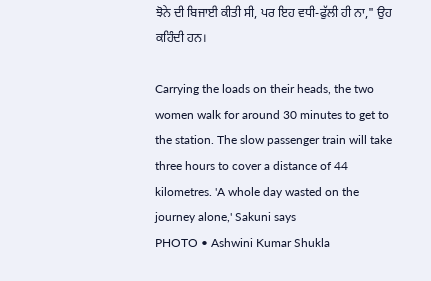ਝੋਨੇ ਦੀ ਬਿਜਾਈ ਕੀਤੀ ਸੀ, ਪਰ ਇਹ ਵਧੀ-ਫੁੱਲੀ ਹੀ ਨਾ," ਉਹ ਕਹਿੰਦੀ ਹਨ।

Carrying the loads on their heads, the two women walk for around 30 minutes to get to the station. The slow passenger train will take three hours to cover a distance of 44 kilometres. 'A whole day wasted on the journey alone,' Sakuni says
PHOTO • Ashwini Kumar Shukla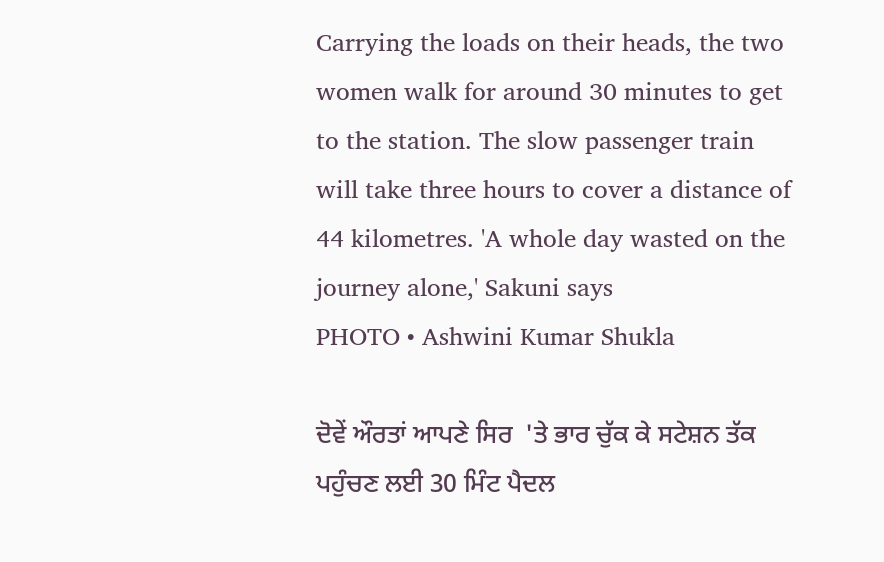Carrying the loads on their heads, the two women walk for around 30 minutes to get to the station. The slow passenger train will take three hours to cover a distance of 44 kilometres. 'A whole day wasted on the journey alone,' Sakuni says
PHOTO • Ashwini Kumar Shukla

ਦੋਵੇਂ ਔਰਤਾਂ ਆਪਣੇ ਸਿਰ  'ਤੇ ਭਾਰ ਚੁੱਕ ਕੇ ਸਟੇਸ਼ਨ ਤੱਕ ਪਹੁੰਚਣ ਲਈ 30 ਮਿੰਟ ਪੈਦਲ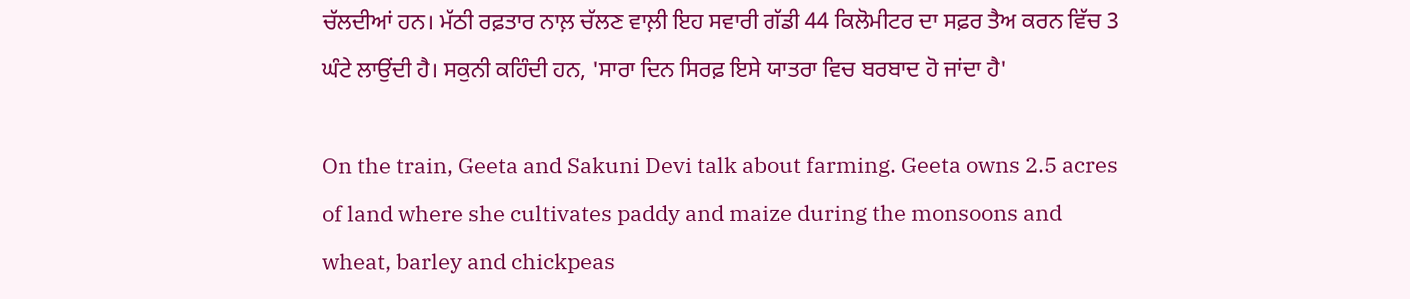ਚੱਲਦੀਆਂ ਹਨ। ਮੱਠੀ ਰਫ਼ਤਾਰ ਨਾਲ਼ ਚੱਲਣ ਵਾਲ਼ੀ ਇਹ ਸਵਾਰੀ ਗੱਡੀ 44 ਕਿਲੋਮੀਟਰ ਦਾ ਸਫ਼ਰ ਤੈਅ ਕਰਨ ਵਿੱਚ 3 ਘੰਟੇ ਲਾਉਂਦੀ ਹੈ। ਸਕੁਨੀ ਕਹਿੰਦੀ ਹਨ, 'ਸਾਰਾ ਦਿਨ ਸਿਰਫ਼ ਇਸੇ ਯਾਤਰਾ ਵਿਚ ਬਰਬਾਦ ਹੋ ਜਾਂਦਾ ਹੈ'

On the train, Geeta and Sakuni Devi talk about farming. Geeta owns 2.5 acres of land where she cultivates paddy and maize during the monsoons and wheat, barley and chickpeas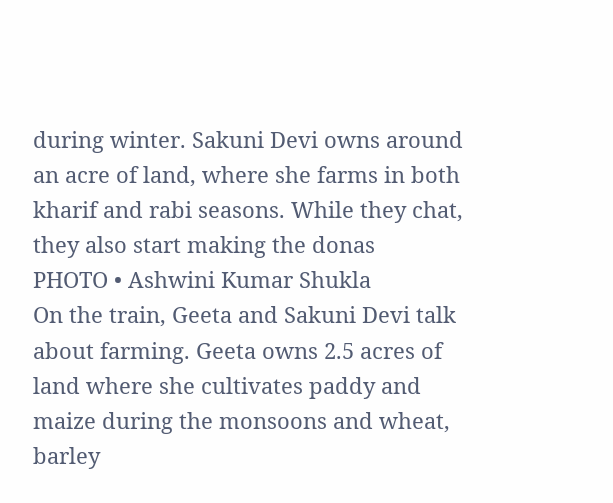during winter. Sakuni Devi owns around an acre of land, where she farms in both kharif and rabi seasons. While they chat, they also start making the donas
PHOTO • Ashwini Kumar Shukla
On the train, Geeta and Sakuni Devi talk about farming. Geeta owns 2.5 acres of land where she cultivates paddy and maize during the monsoons and wheat, barley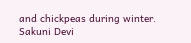and chickpeas during winter. Sakuni Devi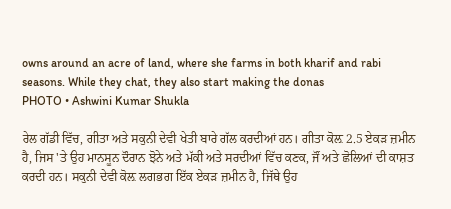owns around an acre of land, where she farms in both kharif and rabi seasons. While they chat, they also start making the donas
PHOTO • Ashwini Kumar Shukla

ਰੇਲ ਗੱਡੀ ਵਿੱਚ, ਗੀਤਾ ਅਤੇ ਸਕੁਨੀ ਦੇਵੀ ਖੇਤੀ ਬਾਰੇ ਗੱਲ ਕਰਦੀਆਂ ਹਨ। ਗੀਤਾ ਕੋਲ਼ 2.5 ਏਕੜ ਜ਼ਮੀਨ ਹੈ, ਜਿਸ 'ਤੇ ਉਹ ਮਾਨਸੂਨ ਦੌਰਾਨ ਝੋਨੇ ਅਤੇ ਮੱਕੀ ਅਤੇ ਸਰਦੀਆਂ ਵਿੱਚ ਕਣਕ, ਜੌਂ ਅਤੇ ਛੋਲਿਆਂ ਦੀ ਕਾਸ਼ਤ ਕਰਦੀ ਹਨ। ਸਕੁਨੀ ਦੇਵੀ ਕੋਲ਼ ਲਗਭਗ ਇੱਕ ਏਕੜ ਜ਼ਮੀਨ ਹੈ, ਜਿੱਥੇ ਉਹ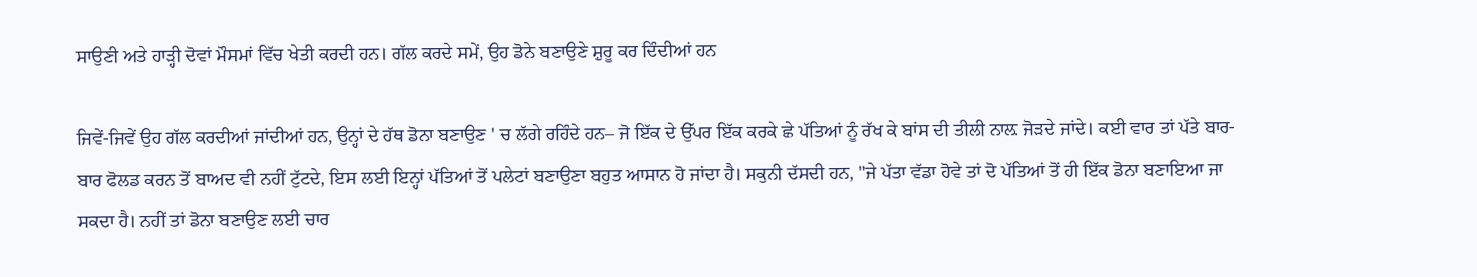ਸਾਉਣੀ ਅਤੇ ਹਾੜ੍ਹੀ ਦੋਵਾਂ ਮੌਸਮਾਂ ਵਿੱਚ ਖੇਤੀ ਕਰਦੀ ਹਨ। ਗੱਲ ਕਰਦੇ ਸਮੇਂ, ਉਹ ਡੋਨੇ ਬਣਾਉਣੇ ਸ਼ੁਰੂ ਕਰ ਦਿੰਦੀਆਂ ਹਨ

ਜਿਵੇਂ-ਜਿਵੇਂ ਉਹ ਗੱਲ ਕਰਦੀਆਂ ਜਾਂਦੀਆਂ ਹਨ, ਉਨ੍ਹਾਂ ਦੇ ਹੱਥ ਡੋਨਾ ਬਣਾਉਣ ' ਚ ਲੱਗੇ ਰਹਿੰਦੇ ਹਨ– ਜੋ ਇੱਕ ਦੇ ਉੱਪਰ ਇੱਕ ਕਰਕੇ ਛੇ ਪੱਤਿਆਂ ਨੂੰ ਰੱਖ ਕੇ ਬਾਂਸ ਦੀ ਤੀਲੀ ਨਾਲ਼ ਜੋੜਦੇ ਜਾਂਦੇ। ਕਈ ਵਾਰ ਤਾਂ ਪੱਤੇ ਬਾਰ-ਬਾਰ ਫੋਲਡ ਕਰਨ ਤੋਂ ਬਾਅਦ ਵੀ ਨਹੀਂ ਟੁੱਟਦੇ, ਇਸ ਲਈ ਇਨ੍ਹਾਂ ਪੱਤਿਆਂ ਤੋਂ ਪਲੇਟਾਂ ਬਣਾਉਣਾ ਬਹੁਤ ਆਸਾਨ ਹੋ ਜਾਂਦਾ ਹੈ। ਸਕੁਨੀ ਦੱਸਦੀ ਹਨ, "ਜੇ ਪੱਤਾ ਵੱਡਾ ਹੋਵੇ ਤਾਂ ਦੋ ਪੱਤਿਆਂ ਤੋਂ ਹੀ ਇੱਕ ਡੋਨਾ ਬਣਾਇਆ ਜਾ ਸਕਦਾ ਹੈ। ਨਹੀਂ ਤਾਂ ਡੋਨਾ ਬਣਾਉਣ ਲਈ ਚਾਰ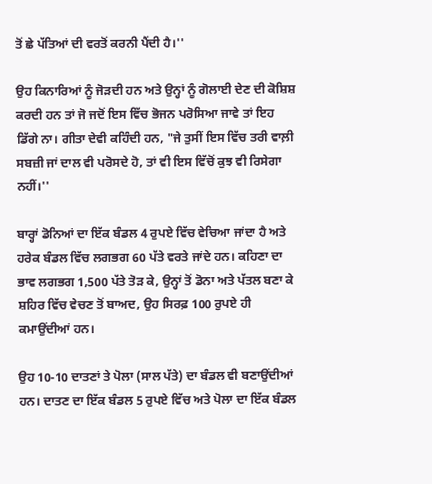ਤੋਂ ਛੇ ਪੱਤਿਆਂ ਦੀ ਵਰਤੋਂ ਕਰਨੀ ਪੈਂਦੀ ਹੈ।''

ਉਹ ਕਿਨਾਰਿਆਂ ਨੂੰ ਜੋੜਦੀ ਹਨ ਅਤੇ ਉਨ੍ਹਾਂ ਨੂੰ ਗੋਲਾਈ ਦੇਣ ਦੀ ਕੋਸ਼ਿਸ਼ ਕਰਦੀ ਹਨ ਤਾਂ ਜੋ ਜਦੋਂ ਇਸ ਵਿੱਚ ਭੋਜਨ ਪਰੋਸਿਆ ਜਾਵੇ ਤਾਂ ਇਹ ਡਿੱਗੇ ਨਾ। ਗੀਤਾ ਦੇਵੀ ਕਹਿੰਦੀ ਹਨ, "ਜੇ ਤੁਸੀਂ ਇਸ ਵਿੱਚ ਤਰੀ ਵਾਲ਼ੀ ਸਬਜ਼ੀ ਜਾਂ ਦਾਲ ਵੀ ਪਰੋਸਦੇ ਹੋ, ਤਾਂ ਵੀ ਇਸ ਵਿੱਚੋਂ ਕੁਝ ਵੀ ਰਿਸੇਗਾ ਨਹੀਂ।''

ਬਾਰ੍ਹਾਂ ਡੋਨਿਆਂ ਦਾ ਇੱਕ ਬੰਡਲ 4 ਰੁਪਏ ਵਿੱਚ ਵੇਚਿਆ ਜਾਂਦਾ ਹੈ ਅਤੇ ਹਰੇਕ ਬੰਡਲ ਵਿੱਚ ਲਗਭਗ 60 ਪੱਤੇ ਵਰਤੇ ਜਾਂਦੇ ਹਨ। ਕਹਿਣਾ ਦਾ ਭਾਵ ਲਗਭਗ 1,500 ਪੱਤੇ ਤੋੜ ਕੇ, ਉਨ੍ਹਾਂ ਤੋਂ ਡੋਨਾ ਅਤੇ ਪੱਤਲ ਬਣਾ ਕੇ ਸ਼ਹਿਰ ਵਿੱਚ ਵੇਚਣ ਤੋਂ ਬਾਅਦ, ਉਹ ਸਿਰਫ਼ 100 ਰੁਪਏ ਹੀ ਕਮਾਉਂਦੀਆਂ ਹਨ।

ਉਹ 10-10 ਦਾਤਣਾਂ ਤੇ ਪੋਲਾ (ਸਾਲ ਪੱਤੇ) ਦਾ ਬੰਡਲ ਵੀ ਬਣਾਉਂਦੀਆਂ ਹਨ। ਦਾਤਣ ਦਾ ਇੱਕ ਬੰਡਲ 5 ਰੁਪਏ ਵਿੱਚ ਅਤੇ ਪੋਲਾ ਦਾ ਇੱਕ ਬੰਡਲ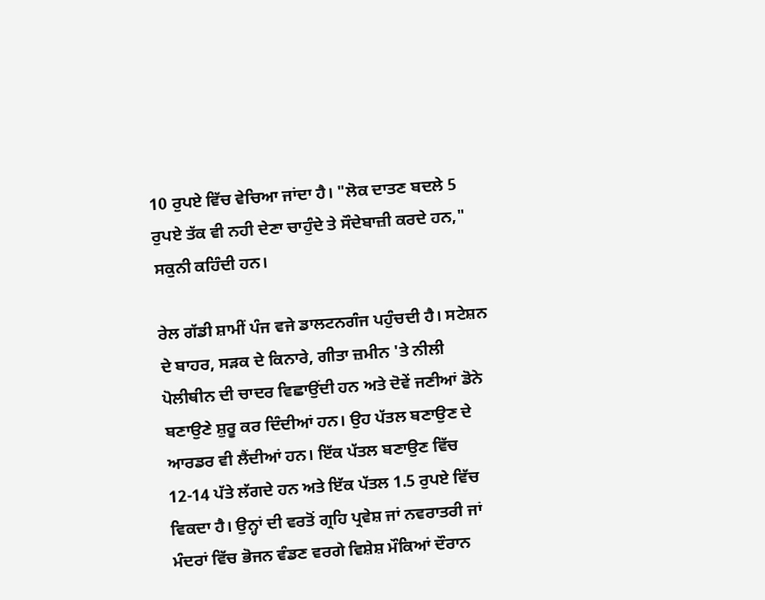10 ਰੁਪਏ ਵਿੱਚ ਵੇਚਿਆ ਜਾਂਦਾ ਹੈ। "ਲੋਕ ਦਾਤਣ ਬਦਲੇ 5 ਰੁਪਏ ਤੱਕ ਵੀ ਨਹੀ ਦੇਣਾ ਚਾਹੁੰਦੇ ਤੇ ਸੌਦੇਬਾਜ਼ੀ ਕਰਦੇ ਹਨ," ਸਕੁਨੀ ਕਹਿੰਦੀ ਹਨ।

ਰੇਲ ਗੱਡੀ ਸ਼ਾਮੀਂ ਪੰਜ ਵਜੇ ਡਾਲਟਨਗੰਜ ਪਹੁੰਚਦੀ ਹੈ। ਸਟੇਸ਼ਨ ਦੇ ਬਾਹਰ, ਸੜਕ ਦੇ ਕਿਨਾਰੇ, ਗੀਤਾ ਜ਼ਮੀਨ 'ਤੇ ਨੀਲੀ ਪੋਲੀਥੀਨ ਦੀ ਚਾਦਰ ਵਿਛਾਉਂਦੀ ਹਨ ਅਤੇ ਦੋਵੇਂ ਜਣੀਆਂ ਡੋਨੇ ਬਣਾਉਣੇ ਸ਼ੁਰੂ ਕਰ ਦਿੰਦੀਆਂ ਹਨ। ਉਹ ਪੱਤਲ ਬਣਾਉਣ ਦੇ ਆਰਡਰ ਵੀ ਲੈਂਦੀਆਂ ਹਨ। ਇੱਕ ਪੱਤਲ ਬਣਾਉਣ ਵਿੱਚ 12-14 ਪੱਤੇ ਲੱਗਦੇ ਹਨ ਅਤੇ ਇੱਕ ਪੱਤਲ 1.5 ਰੁਪਏ ਵਿੱਚ ਵਿਕਦਾ ਹੈ। ਉਨ੍ਹਾਂ ਦੀ ਵਰਤੋਂ ਗ੍ਰਹਿ ਪ੍ਰਵੇਸ਼ ਜਾਂ ਨਵਰਾਤਰੀ ਜਾਂ ਮੰਦਰਾਂ ਵਿੱਚ ਭੋਜਨ ਵੰਡਣ ਵਰਗੇ ਵਿਸ਼ੇਸ਼ ਮੌਕਿਆਂ ਦੌਰਾਨ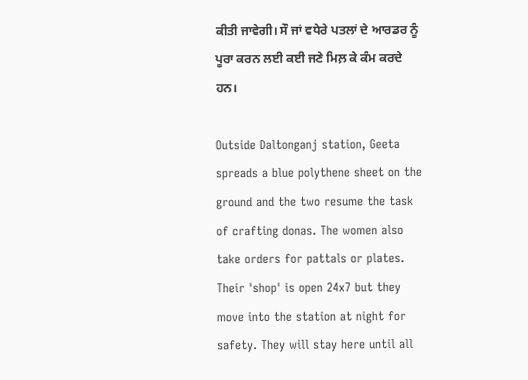ਕੀਤੀ ਜਾਵੇਗੀ। ਸੌ ਜਾਂ ਵਧੇਰੇ ਪਤਲਾਂ ਦੇ ਆਰਡਰ ਨੂੰ ਪੂਰਾ ਕਰਨ ਲਈ ਕਈ ਜਣੇ ਮਿਲ਼ ਕੇ ਕੰਮ ਕਰਦੇ ਹਨ।

Outside Daltonganj station, Geeta spreads a blue polythene sheet on the ground and the two resume the task of crafting donas. The women also take orders for pattals or plates. Their 'shop' is open 24x7 but they move into the station at night for safety. They will stay here until all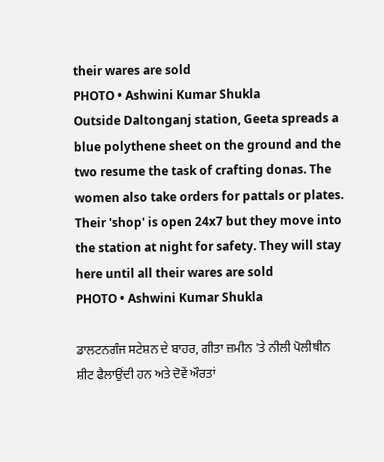their wares are sold
PHOTO • Ashwini Kumar Shukla
Outside Daltonganj station, Geeta spreads a blue polythene sheet on the ground and the two resume the task of crafting donas. The women also take orders for pattals or plates. Their 'shop' is open 24x7 but they move into the station at night for safety. They will stay here until all their wares are sold
PHOTO • Ashwini Kumar Shukla

ਡਾਲਟਨਗੰਜ ਸਟੇਸ਼ਨ ਦੇ ਬਾਹਰ, ਗੀਤਾ ਜ਼ਮੀਨ 'ਤੇ ਨੀਲੀ ਪੋਲੀਥੀਨ ਸ਼ੀਟ ਫੈਲਾਉਂਦੀ ਹਨ ਅਤੇ ਦੋਵੇਂ ਔਰਤਾਂ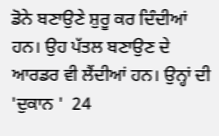ਡੋਨੇ ਬਣਾਉਣੇ ਸ਼ੁਰੂ ਕਰ ਦਿੰਦੀਆਂ ਹਨ। ਉਹ ਪੱਤਲ ਬਣਾਉਣ ਦੇ ਆਰਡਰ ਵੀ ਲੈਂਦੀਆਂ ਹਨ। ਉਨ੍ਹਾਂ ਦੀ 'ਦੁਕਾਨ '  24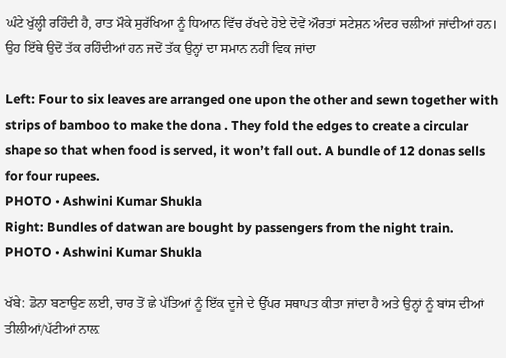ਘੰਟੇ ਖੁੱਲ੍ਹੀ ਰਹਿੰਦੀ ਹੈ, ਰਾਤ ਮੌਕੇ ਸੁਰੱਖਿਆ ਨੂੰ ਧਿਆਨ ਵਿੱਚ ਰੱਖਦੇ ਹੋਏ ਦੋਵੇਂ ਔਰਤਾਂ ਸਟੇਸ਼ਨ ਅੰਦਰ ਚਲੀਆਂ ਜਾਂਦੀਆਂ ਹਨ। ਉਹ ਇੱਥੇ ਉਦੋਂ ਤੱਕ ਰਹਿੰਦੀਆਂ ਹਨ ਜਦੋਂ ਤੱਕ ਉਨ੍ਹਾਂ ਦਾ ਸਮਾਨ ਨਹੀਂ ਵਿਕ ਜਾਂਦਾ

Left: Four to six leaves are arranged one upon the other and sewn together with strips of bamboo to make the dona . They fold the edges to create a circular shape so that when food is served, it won’t fall out. A bundle of 12 donas sells for four rupees.
PHOTO • Ashwini Kumar Shukla
Right: Bundles of datwan are bought by passengers from the night train.
PHOTO • Ashwini Kumar Shukla

ਖੱਬੇ: ਡੋਨਾ ਬਣਾਉਣ ਲਈ, ਚਾਰ ਤੋਂ ਛੇ ਪੱਤਿਆਂ ਨੂੰ ਇੱਕ ਦੂਜੇ ਦੇ ਉੱਪਰ ਸਥਾਪਤ ਕੀਤਾ ਜਾਂਦਾ ਹੈ ਅਤੇ ਉਨ੍ਹਾਂ ਨੂੰ ਬਾਂਸ ਦੀਆਂ ਤੀਲੀਆਂ/ਪੱਟੀਆਂ ਨਾਲ਼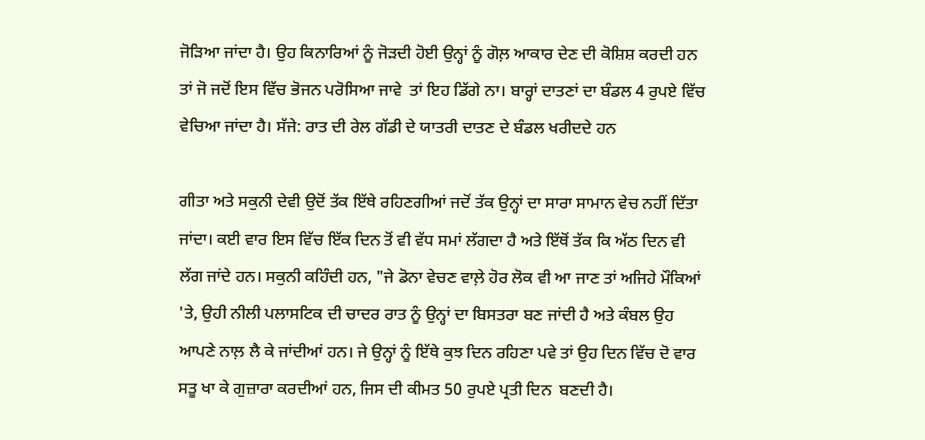ਜੋੜਿਆ ਜਾਂਦਾ ਹੈ। ਉਹ ਕਿਨਾਰਿਆਂ ਨੂੰ ਜੋੜਦੀ ਹੋਈ ਉਨ੍ਹਾਂ ਨੂੰ ਗੋਲ਼ ਆਕਾਰ ਦੇਣ ਦੀ ਕੋਸ਼ਿਸ਼ ਕਰਦੀ ਹਨ ਤਾਂ ਜੋ ਜਦੋਂ ਇਸ ਵਿੱਚ ਭੋਜਨ ਪਰੋਸਿਆ ਜਾਵੇ  ਤਾਂ ਇਹ ਡਿੱਗੇ ਨਾ। ਬਾਰ੍ਹਾਂ ਦਾਤਣਾਂ ਦਾ ਬੰਡਲ 4 ਰੁਪਏ ਵਿੱਚ ਵੇਚਿਆ ਜਾਂਦਾ ਹੈ। ਸੱਜੇ: ਰਾਤ ਦੀ ਰੇਲ ਗੱਡੀ ਦੇ ਯਾਤਰੀ ਦਾਤਣ ਦੇ ਬੰਡਲ ਖਰੀਦਦੇ ਹਨ

ਗੀਤਾ ਅਤੇ ਸਕੁਨੀ ਦੇਵੀ ਉਦੋਂ ਤੱਕ ਇੱਥੇ ਰਹਿਣਗੀਆਂ ਜਦੋਂ ਤੱਕ ਉਨ੍ਹਾਂ ਦਾ ਸਾਰਾ ਸਾਮਾਨ ਵੇਚ ਨਹੀਂ ਦਿੱਤਾ ਜਾਂਦਾ। ਕਈ ਵਾਰ ਇਸ ਵਿੱਚ ਇੱਕ ਦਿਨ ਤੋਂ ਵੀ ਵੱਧ ਸਮਾਂ ਲੱਗਦਾ ਹੈ ਅਤੇ ਇੱਥੋਂ ਤੱਕ ਕਿ ਅੱਠ ਦਿਨ ਵੀ ਲੱਗ ਜਾਂਦੇ ਹਨ। ਸਕੁਨੀ ਕਹਿੰਦੀ ਹਨ, "ਜੇ ਡੋਨਾ ਵੇਚਣ ਵਾਲ਼ੇ ਹੋਰ ਲੋਕ ਵੀ ਆ ਜਾਣ ਤਾਂ ਅਜਿਹੇ ਮੌਕਿਆਂ 'ਤੇ, ਉਹੀ ਨੀਲੀ ਪਲਾਸਟਿਕ ਦੀ ਚਾਦਰ ਰਾਤ ਨੂੰ ਉਨ੍ਹਾਂ ਦਾ ਬਿਸਤਰਾ ਬਣ ਜਾਂਦੀ ਹੈ ਅਤੇ ਕੰਬਲ ਉਹ ਆਪਣੇ ਨਾਲ਼ ਲੈ ਕੇ ਜਾਂਦੀਆਂ ਹਨ। ਜੇ ਉਨ੍ਹਾਂ ਨੂੰ ਇੱਥੇ ਕੁਝ ਦਿਨ ਰਹਿਣਾ ਪਵੇ ਤਾਂ ਉਹ ਦਿਨ ਵਿੱਚ ਦੋ ਵਾਰ ਸਤੂ ਖਾ ਕੇ ਗੁਜ਼ਾਰਾ ਕਰਦੀਆਂ ਹਨ, ਜਿਸ ਦੀ ਕੀਮਤ 50 ਰੁਪਏ ਪ੍ਰਤੀ ਦਿਨ  ਬਣਦੀ ਹੈ।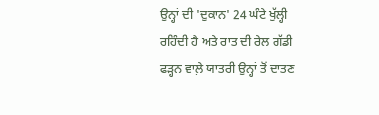ਉਨ੍ਹਾਂ ਦੀ 'ਦੁਕਾਨ' 24 ਘੰਟੇ ਖੁੱਲ੍ਹੀ ਰਹਿੰਦੀ ਹੈ ਅਤੇ ਰਾਤ ਦੀ ਰੇਲ ਗੱਡੀ ਫੜ੍ਹਨ ਵਾਲ਼ੇ ਯਾਤਰੀ ਉਨ੍ਹਾਂ ਤੋਂ ਦਾਤਣ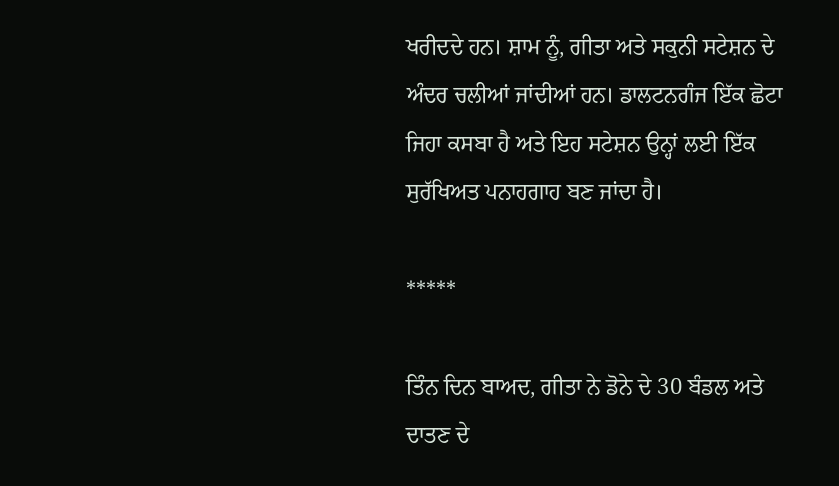ਖਰੀਦਦੇ ਹਨ। ਸ਼ਾਮ ਨੂੰ, ਗੀਤਾ ਅਤੇ ਸਕੁਨੀ ਸਟੇਸ਼ਨ ਦੇ ਅੰਦਰ ਚਲੀਆਂ ਜਾਂਦੀਆਂ ਹਨ। ਡਾਲਟਨਗੰਜ ਇੱਕ ਛੋਟਾ ਜਿਹਾ ਕਸਬਾ ਹੈ ਅਤੇ ਇਹ ਸਟੇਸ਼ਨ ਉਨ੍ਹਾਂ ਲਈ ਇੱਕ ਸੁਰੱਖਿਅਤ ਪਨਾਹਗਾਹ ਬਣ ਜਾਂਦਾ ਹੈ।

*****

ਤਿੰਨ ਦਿਨ ਬਾਅਦ, ਗੀਤਾ ਨੇ ਡੋਨੇ ਦੇ 30 ਬੰਡਲ ਅਤੇ ਦਾਤਣ ਦੇ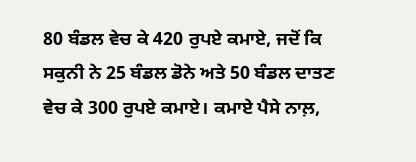80 ਬੰਡਲ ਵੇਚ ਕੇ 420 ਰੁਪਏ ਕਮਾਏ, ਜਦੋਂ ਕਿ ਸਕੁਨੀ ਨੇ 25 ਬੰਡਲ ਡੋਨੇ ਅਤੇ 50 ਬੰਡਲ ਦਾਤਣ ਵੇਚ ਕੇ 300 ਰੁਪਏ ਕਮਾਏ। ਕਮਾਏ ਪੈਸੇ ਨਾਲ਼,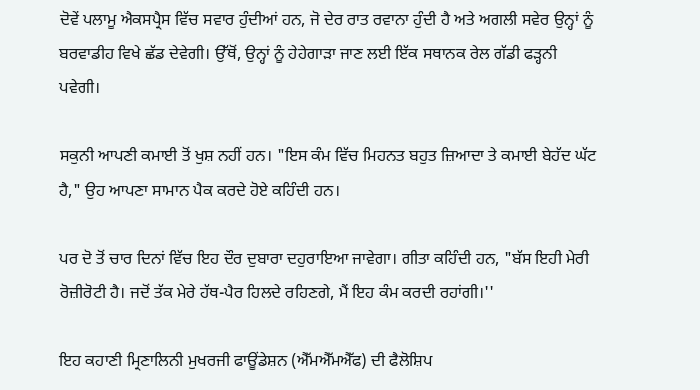ਦੋਵੇਂ ਪਲਾਮੂ ਐਕਸਪ੍ਰੈਸ ਵਿੱਚ ਸਵਾਰ ਹੁੰਦੀਆਂ ਹਨ, ਜੋ ਦੇਰ ਰਾਤ ਰਵਾਨਾ ਹੁੰਦੀ ਹੈ ਅਤੇ ਅਗਲੀ ਸਵੇਰ ਉਨ੍ਹਾਂ ਨੂੰ ਬਰਵਾਡੀਹ ਵਿਖੇ ਛੱਡ ਦੇਵੇਗੀ। ਉੱਥੋਂ, ਉਨ੍ਹਾਂ ਨੂੰ ਹੇਹੇਗਾੜਾ ਜਾਣ ਲਈ ਇੱਕ ਸਥਾਨਕ ਰੇਲ ਗੱਡੀ ਫੜ੍ਹਨੀ ਪਵੇਗੀ।

ਸਕੁਨੀ ਆਪਣੀ ਕਮਾਈ ਤੋਂ ਖੁਸ਼ ਨਹੀਂ ਹਨ। "ਇਸ ਕੰਮ ਵਿੱਚ ਮਿਹਨਤ ਬਹੁਤ ਜ਼ਿਆਦਾ ਤੇ ਕਮਾਈ ਬੇਹੱਦ ਘੱਟ ਹੈ," ਉਹ ਆਪਣਾ ਸਾਮਾਨ ਪੈਕ ਕਰਦੇ ਹੋਏ ਕਹਿੰਦੀ ਹਨ।

ਪਰ ਦੋ ਤੋਂ ਚਾਰ ਦਿਨਾਂ ਵਿੱਚ ਇਹ ਦੌਰ ਦੁਬਾਰਾ ਦਹੁਰਾਇਆ ਜਾਵੇਗਾ। ਗੀਤਾ ਕਹਿੰਦੀ ਹਨ, "ਬੱਸ ਇਹੀ ਮੇਰੀ ਰੋਜ਼ੀਰੋਟੀ ਹੈ। ਜਦੋਂ ਤੱਕ ਮੇਰੇ ਹੱਥ-ਪੈਰ ਹਿਲਦੇ ਰਹਿਣਗੇ, ਮੈਂ ਇਹ ਕੰਮ ਕਰਦੀ ਰਹਾਂਗੀ।''

ਇਹ ਕਹਾਣੀ ਮ੍ਰਿਣਾਲਿਨੀ ਮੁਖਰਜੀ ਫਾਊਂਡੇਸ਼ਨ (ਐੱਮਐੱਮਐੱਫ) ਦੀ ਫੈਲੋਸ਼ਿਪ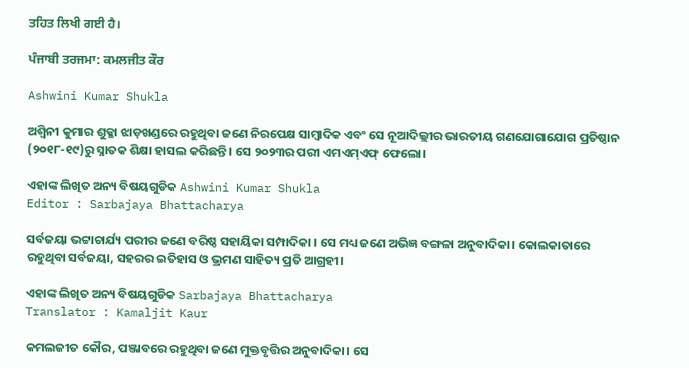ਤਹਿਤ ਲਿਖੀ ਗਈ ਹੈ।

ਪੰਜਾਬੀ ਤਰਜਮਾ: ਕਮਲਜੀਤ ਕੌਰ

Ashwini Kumar Shukla

ଅଶ୍ୱିନୀ କୁମାର ଶୁକ୍ଳା ଝାଡ଼ଖଣ୍ଡରେ ରହୁଥିବା ଜଣେ ନିରପେକ୍ଷ ସାମ୍ବାଦିକ ଏବଂ ସେ ନୂଆଦିଲ୍ଲୀର ଭାରତୀୟ ଗଣଯୋଗାଯୋଗ ପ୍ରତିଷ୍ଠାନ (୨୦୧୮-୧୯)ରୁ ସ୍ନାତକ ଶିକ୍ଷା ହାସଲ କରିଛନ୍ତି। ସେ ୨୦୨୩ର ପରୀ ଏମଏମ୍ଏଫ୍ ଫେଲୋ।

ଏହାଙ୍କ ଲିଖିତ ଅନ୍ୟ ବିଷୟଗୁଡିକ Ashwini Kumar Shukla
Editor : Sarbajaya Bhattacharya

ସର୍ବଜୟା ଭଟ୍ଟାଚାର୍ଯ୍ୟ ପରୀର ଜଣେ ବରିଷ୍ଠ ସହାୟିକା ସମ୍ପାଦିକା । ସେ ମଧ୍ୟ ଜଣେ ଅଭିଜ୍ଞ ବଙ୍ଗଳା ଅନୁବାଦିକା। କୋଲକାତାରେ ରହୁଥିବା ସର୍ବଜୟା, ସହରର ଇତିହାସ ଓ ଭ୍ରମଣ ସାହିତ୍ୟ ପ୍ରତି ଆଗ୍ରହୀ।

ଏହାଙ୍କ ଲିଖିତ ଅନ୍ୟ ବିଷୟଗୁଡିକ Sarbajaya Bhattacharya
Translator : Kamaljit Kaur

କମଲଜୀତ କୌର, ପଞ୍ଜାବରେ ରହୁଥିବା ଜଣେ ମୁକ୍ତବୃତ୍ତିର ଅନୁବାଦିକା। ସେ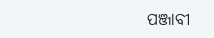ପଞ୍ଜାବୀ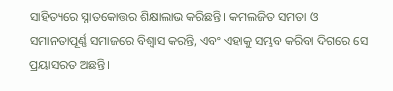ସାହିତ୍ୟରେ ସ୍ନାତକୋତ୍ତର ଶିକ୍ଷାଲାଭ କରିଛନ୍ତି। କମଲଜିତ ସମତା ଓ ସମାନତାପୂର୍ଣ୍ଣ ସମାଜରେ ବିଶ୍ୱାସ କରନ୍ତି, ଏବଂ ଏହାକୁ ସମ୍ଭବ କରିବା ଦିଗରେ ସେ ପ୍ରୟାସରତ ଅଛନ୍ତି।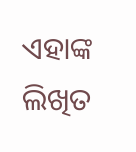ଏହାଙ୍କ ଲିଖିତ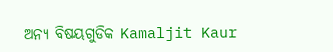ଅନ୍ୟ ବିଷୟଗୁଡିକ Kamaljit Kaur